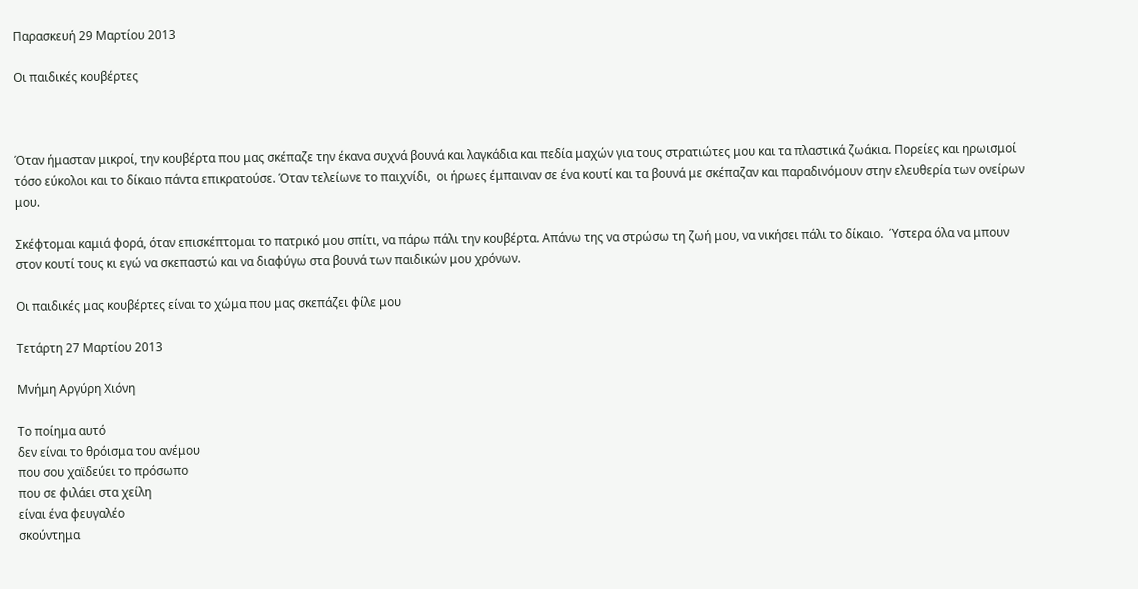Παρασκευή 29 Μαρτίου 2013

Οι παιδικές κουβέρτες



Όταν ήμασταν μικροί, την κουβέρτα που μας σκέπαζε την έκανα συχνά βουνά και λαγκάδια και πεδία μαχών για τους στρατιώτες μου και τα πλαστικά ζωάκια. Πορείες και ηρωισμοί τόσο εύκολοι και το δίκαιο πάντα επικρατούσε. Όταν τελείωνε το παιχνίδι,  οι ήρωες έμπαιναν σε ένα κουτί και τα βουνά με σκέπαζαν και παραδινόμουν στην ελευθερία των ονείρων μου.

Σκέφτομαι καμιά φορά, όταν επισκέπτομαι το πατρικό μου σπίτι, να πάρω πάλι την κουβέρτα. Απάνω της να στρώσω τη ζωή μου, να νικήσει πάλι το δίκαιο.  Ύστερα όλα να μπουν στον κουτί τους κι εγώ να σκεπαστώ και να διαφύγω στα βουνά των παιδικών μου χρόνων.

Οι παιδικές μας κουβέρτες είναι το χώμα που μας σκεπάζει φίλε μου

Τετάρτη 27 Μαρτίου 2013

Μνήμη Αργύρη Χιόνη

Το ποίημα αυτό
δεν είναι το θρόισμα του ανέμου
που σου χαϊδεύει το πρόσωπο
που σε φιλάει στα χείλη
είναι ένα φευγαλέο
σκούντημα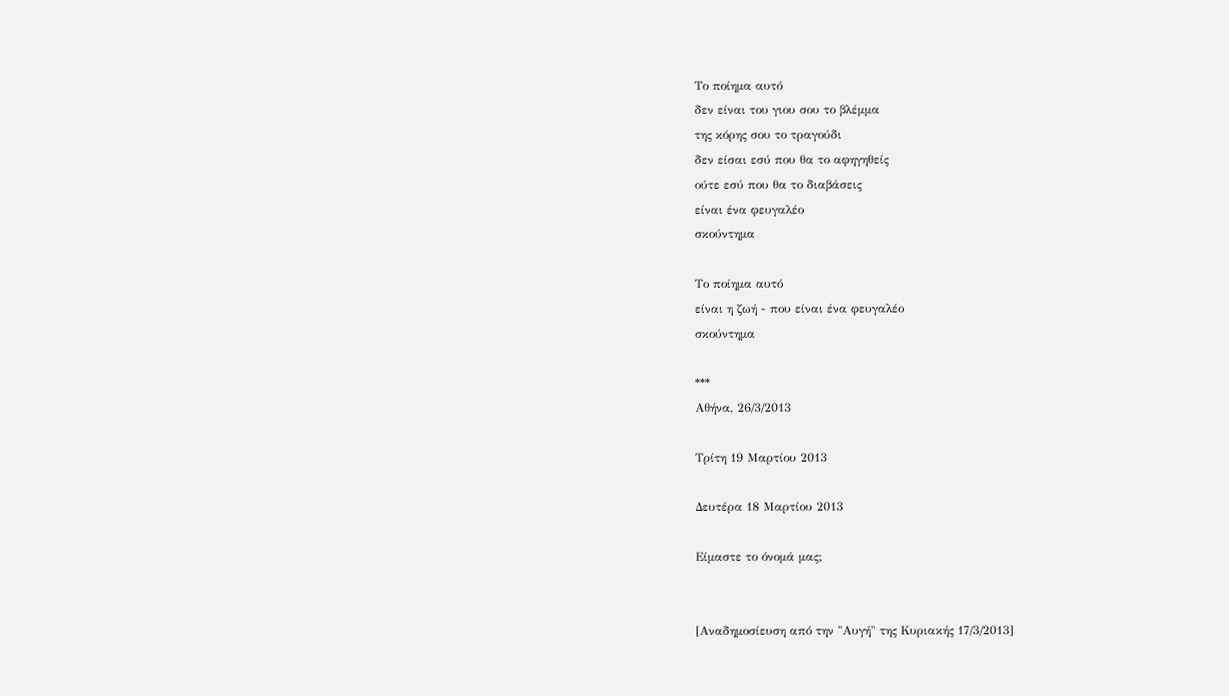Το ποίημα αυτό
δεν είναι του γιου σου το βλέμμα
της κόρης σου το τραγούδι
δεν είσαι εσύ που θα το αφηγηθείς
ούτε εσύ που θα το διαβάσεις
είναι ένα φευγαλέο
σκούντημα

Το ποίημα αυτό
είναι η ζωή - που είναι ένα φευγαλέο
σκούντημα

***
Αθήνα, 26/3/2013

Τρίτη 19 Μαρτίου 2013

Δευτέρα 18 Μαρτίου 2013

Είμαστε το όνομά μας;


[Αναδημοσίευση από την "Αυγή" της Κυριακής 17/3/2013]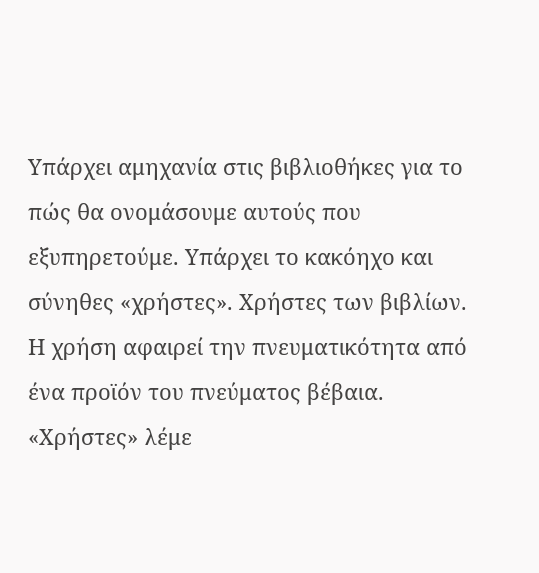Υπάρχει αμηχανία στις βιβλιοθήκες για το πώς θα ονομάσουμε αυτούς που εξυπηρετούμε. Υπάρχει το κακόηχο και σύνηθες «χρήστες». Χρήστες των βιβλίων. Η χρήση αφαιρεί την πνευματικότητα από ένα προϊόν του πνεύματος βέβαια. «Χρήστες» λέμε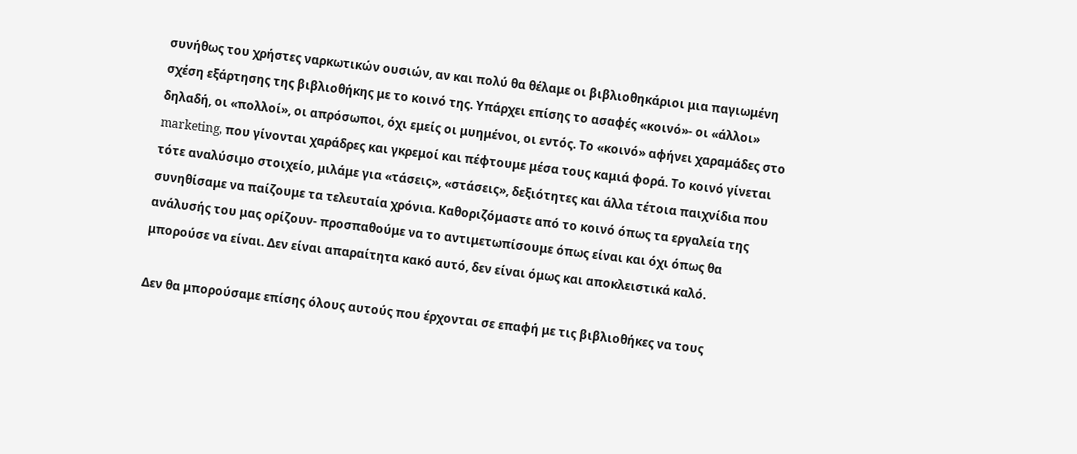συνήθως του χρήστες ναρκωτικών ουσιών, αν και πολύ θα θέλαμε οι βιβλιοθηκάριοι μια παγιωμένη σχέση εξάρτησης της βιβλιοθήκης με το κοινό της. Υπάρχει επίσης το ασαφές «κοινό»- οι «άλλοι» δηλαδή, οι «πολλοί», οι απρόσωποι, όχι εμείς οι μυημένοι, οι εντός. Το «κοινό» αφήνει χαραμάδες στο marketing, που γίνονται χαράδρες και γκρεμοί και πέφτουμε μέσα τους καμιά φορά. Το κοινό γίνεται τότε αναλύσιμο στοιχείο, μιλάμε για «τάσεις», «στάσεις», δεξιότητες και άλλα τέτοια παιχνίδια που συνηθίσαμε να παίζουμε τα τελευταία χρόνια. Καθοριζόμαστε από το κοινό όπως τα εργαλεία της ανάλυσής του μας ορίζουν- προσπαθούμε να το αντιμετωπίσουμε όπως είναι και όχι όπως θα μπορούσε να είναι. Δεν είναι απαραίτητα κακό αυτό, δεν είναι όμως και αποκλειστικά καλό.

Δεν θα μπορούσαμε επίσης όλους αυτούς που έρχονται σε επαφή με τις βιβλιοθήκες να τους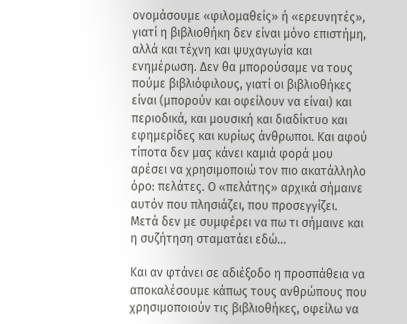ονομάσουμε «φιλομαθείς» ή «ερευνητές», γιατί η βιβλιοθήκη δεν είναι μόνο επιστήμη, αλλά και τέχνη και ψυχαγωγία και ενημέρωση. Δεν θα μπορούσαμε να τους πούμε βιβλιόφιλους, γιατί οι βιβλιοθήκες είναι (μπορούν και οφείλουν να είναι) και περιοδικά, και μουσική και διαδίκτυο και εφημερίδες και κυρίως άνθρωποι. Και αφού τίποτα δεν μας κάνει καμιά φορά μου αρέσει να χρησιμοποιώ τον πιο ακατάλληλο όρο: πελάτες. Ο «πελάτης» αρχικά σήμαινε αυτόν που πλησιάζει, που προσεγγίζει. Μετά δεν με συμφέρει να πω τι σήμαινε και η συζήτηση σταματάει εδώ…

Και αν φτάνει σε αδιέξοδο η προσπάθεια να αποκαλέσουμε κάπως τους ανθρώπους που χρησιμοποιούν τις βιβλιοθήκες, οφείλω να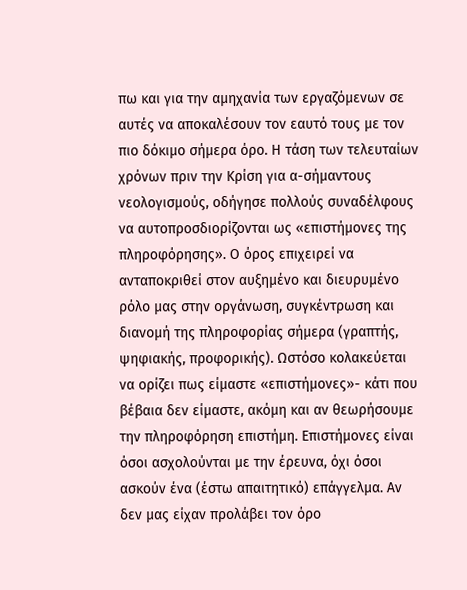πω και για την αμηχανία των εργαζόμενων σε αυτές να αποκαλέσουν τον εαυτό τους με τον πιο δόκιμο σήμερα όρο. Η τάση των τελευταίων χρόνων πριν την Κρίση για α-σήμαντους νεολογισμούς, οδήγησε πολλούς συναδέλφους να αυτοπροσδιορίζονται ως «επιστήμονες της πληροφόρησης». Ο όρος επιχειρεί να ανταποκριθεί στον αυξημένο και διευρυμένο ρόλο μας στην οργάνωση, συγκέντρωση και διανομή της πληροφορίας σήμερα (γραπτής, ψηφιακής, προφορικής). Ωστόσο κολακεύεται να ορίζει πως είμαστε «επιστήμονες»- κάτι που βέβαια δεν είμαστε, ακόμη και αν θεωρήσουμε την πληροφόρηση επιστήμη. Επιστήμονες είναι όσοι ασχολούνται με την έρευνα, όχι όσοι ασκούν ένα (έστω απαιτητικό) επάγγελμα. Αν δεν μας είχαν προλάβει τον όρο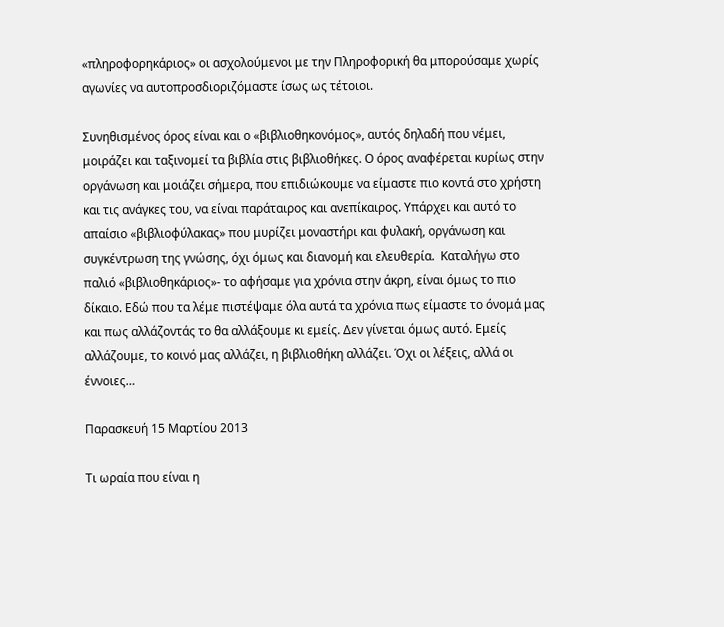«πληροφορηκάριος» οι ασχολούμενοι με την Πληροφορική θα μπορούσαμε χωρίς αγωνίες να αυτοπροσδιοριζόμαστε ίσως ως τέτοιοι.

Συνηθισμένος όρος είναι και ο «βιβλιοθηκονόμος», αυτός δηλαδή που νέμει, μοιράζει και ταξινομεί τα βιβλία στις βιβλιοθήκες. Ο όρος αναφέρεται κυρίως στην οργάνωση και μοιάζει σήμερα, που επιδιώκουμε να είμαστε πιο κοντά στο χρήστη και τις ανάγκες του, να είναι παράταιρος και ανεπίκαιρος. Υπάρχει και αυτό το απαίσιο «βιβλιοφύλακας» που μυρίζει μοναστήρι και φυλακή, οργάνωση και συγκέντρωση της γνώσης, όχι όμως και διανομή και ελευθερία.  Καταλήγω στο παλιό «βιβλιοθηκάριος»- το αφήσαμε για χρόνια στην άκρη, είναι όμως το πιο δίκαιο. Εδώ που τα λέμε πιστέψαμε όλα αυτά τα χρόνια πως είμαστε το όνομά μας και πως αλλάζοντάς το θα αλλάξουμε κι εμείς. Δεν γίνεται όμως αυτό. Εμείς αλλάζουμε, το κοινό μας αλλάζει, η βιβλιοθήκη αλλάζει. Όχι οι λέξεις, αλλά οι έννοιες…

Παρασκευή 15 Μαρτίου 2013

Τι ωραία που είναι η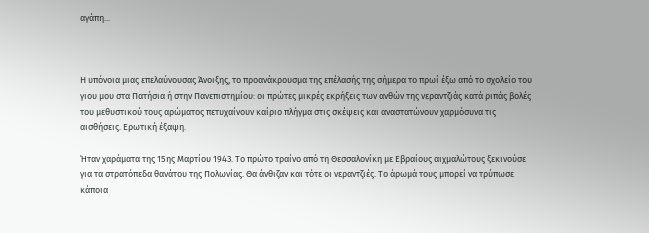αγάπη...



Η υπόνοια μιας επελαύνουσας Άνοιξης, το προανάκρουσμα της επέλασής της σήμερα το πρωί έξω από το σχολείο του γιου μου στα Πατήσια ή στην Πανεπιστημίου: οι πρώτες μικρές εκρήξεις των ανθών της νεραντζιάς κατά ριπάς βολές του μεθυστικού τους αρώματος πετυχαίνουν καίριο πλήγμα στις σκέψεις και αναστατώνουν χαρμόσυνα τις αισθήσεις. Ερωτική έξαψη.

Ήταν χαράματα της 15ης Μαρτίου 1943. Το πρώτο τραίνο από τη Θεσσαλονίκη με Εβραίους αιχμαλώτους ξεκινούσε για τα στρατόπεδα θανάτου της Πολωνίας. Θα άνθιζαν και τότε οι νεραντζιές. Το άρωμά τους μπορεί να τρύπωσε κάποια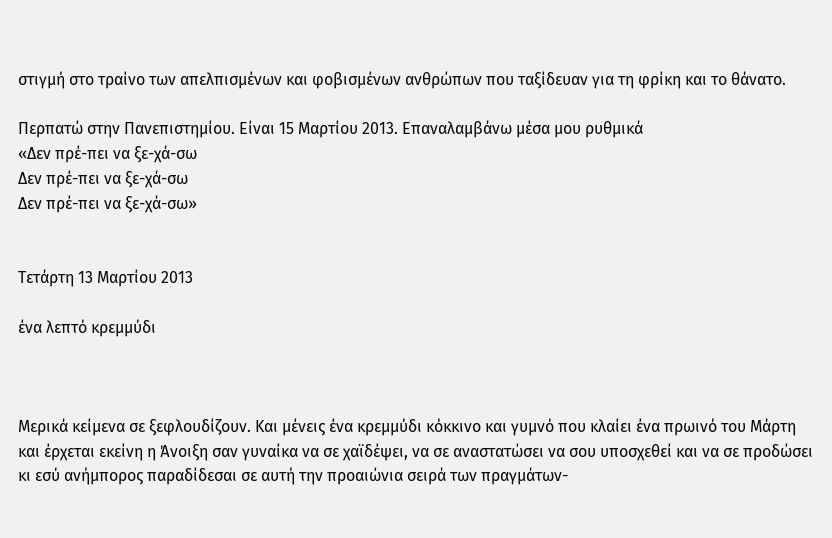στιγμή στο τραίνο των απελπισμένων και φοβισμένων ανθρώπων που ταξίδευαν για τη φρίκη και το θάνατο.

Περπατώ στην Πανεπιστημίου. Είναι 15 Μαρτίου 2013. Επαναλαμβάνω μέσα μου ρυθμικά
«Δεν πρέ-πει να ξε-χά-σω
Δεν πρέ-πει να ξε-χά-σω
Δεν πρέ-πει να ξε-χά-σω»


Τετάρτη 13 Μαρτίου 2013

ένα λεπτό κρεμμύδι



Μερικά κείμενα σε ξεφλουδίζουν. Και μένεις ένα κρεμμύδι κόκκινο και γυμνό που κλαίει ένα πρωινό του Μάρτη και έρχεται εκείνη η Άνοιξη σαν γυναίκα να σε χαϊδέψει, να σε αναστατώσει να σου υποσχεθεί και να σε προδώσει κι εσύ ανήμπορος παραδίδεσαι σε αυτή την προαιώνια σειρά των πραγμάτων-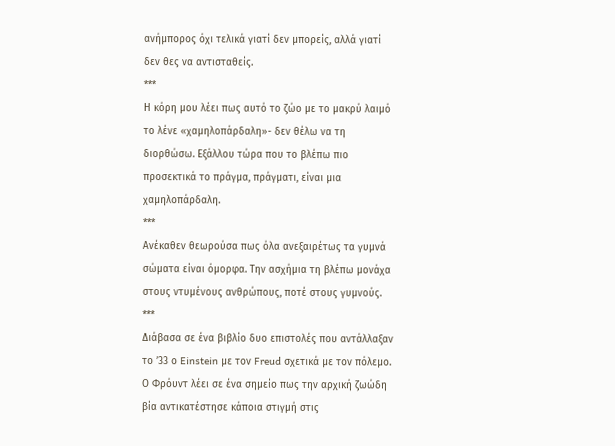ανήμπορος όχι τελικά γιατί δεν μπορείς, αλλά γιατί δεν θες να αντισταθείς.
***
Η κόρη μου λέει πως αυτό το ζώο με το μακρύ λαιμό το λένε «χαμηλοπάρδαλη»- δεν θέλω να τη διορθώσω. Εξάλλου τώρα που το βλέπω πιο προσεκτικά το πράγμα, πράγματι, είναι μια χαμηλοπάρδαλη.
***
Ανέκαθεν θεωρούσα πως όλα ανεξαιρέτως τα γυμνά σώματα είναι όμορφα. Την ασχήμια τη βλέπω μονάχα στους ντυμένους ανθρώπους, ποτέ στους γυμνούς.
***
Διάβασα σε ένα βιβλίο δυο επιστολές που αντάλλαξαν το ’33 ο Einstein με τον Freud σχετικά με τον πόλεμο. Ο Φρόυντ λέει σε ένα σημείο πως την αρχική ζωώδη βία αντικατέστησε κάποια στιγμή στις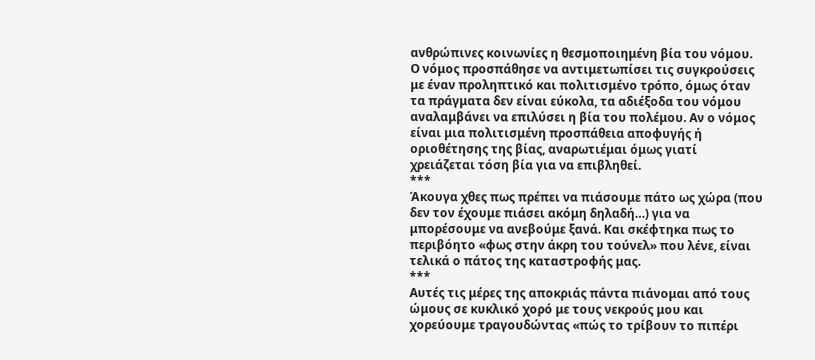ανθρώπινες κοινωνίες η θεσμοποιημένη βία του νόμου. Ο νόμος προσπάθησε να αντιμετωπίσει τις συγκρούσεις με έναν προληπτικό και πολιτισμένο τρόπο, όμως όταν τα πράγματα δεν είναι εύκολα, τα αδιέξοδα του νόμου αναλαμβάνει να επιλύσει η βία του πολέμου. Αν ο νόμος είναι μια πολιτισμένη προσπάθεια αποφυγής ή οριοθέτησης της βίας, αναρωτιέμαι όμως γιατί χρειάζεται τόση βία για να επιβληθεί.
***
Άκουγα χθες πως πρέπει να πιάσουμε πάτο ως χώρα (που δεν τον έχουμε πιάσει ακόμη δηλαδή…) για να μπορέσουμε να ανεβούμε ξανά. Και σκέφτηκα πως το περιβόητο «φως στην άκρη του τούνελ» που λένε, είναι τελικά ο πάτος της καταστροφής μας.
***
Αυτές τις μέρες της αποκριάς πάντα πιάνομαι από τους ώμους σε κυκλικό χορό με τους νεκρούς μου και χορεύουμε τραγουδώντας «πώς το τρίβουν το πιπέρι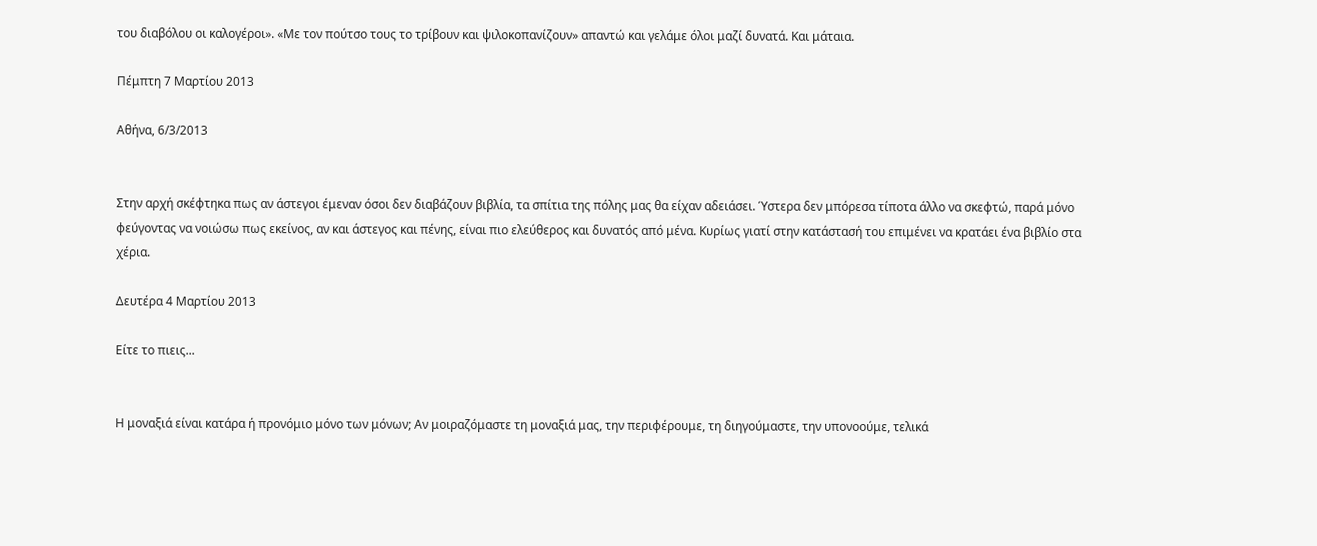του διαβόλου οι καλογέροι». «Με τον πούτσο τους το τρίβουν και ψιλοκοπανίζουν» απαντώ και γελάμε όλοι μαζί δυνατά. Και μάταια.

Πέμπτη 7 Μαρτίου 2013

Αθήνα, 6/3/2013


Στην αρχή σκέφτηκα πως αν άστεγοι έμεναν όσοι δεν διαβάζουν βιβλία, τα σπίτια της πόλης μας θα είχαν αδειάσει. Ύστερα δεν μπόρεσα τίποτα άλλο να σκεφτώ, παρά μόνο φεύγοντας να νοιώσω πως εκείνος, αν και άστεγος και πένης, είναι πιο ελεύθερος και δυνατός από μένα. Κυρίως γιατί στην κατάστασή του επιμένει να κρατάει ένα βιβλίο στα χέρια.

Δευτέρα 4 Μαρτίου 2013

Είτε το πιεις...


Η μοναξιά είναι κατάρα ή προνόμιο μόνο των μόνων; Αν μοιραζόμαστε τη μοναξιά μας, την περιφέρουμε, τη διηγούμαστε, την υπονοούμε, τελικά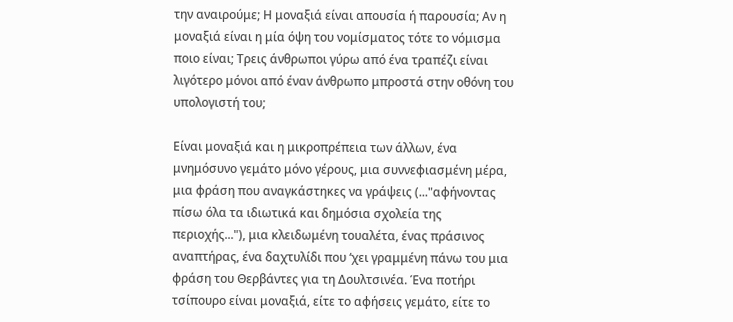την αναιρούμε; Η μοναξιά είναι απουσία ή παρουσία; Αν η μοναξιά είναι η μία όψη του νομίσματος τότε το νόμισμα ποιο είναι; Τρεις άνθρωποι γύρω από ένα τραπέζι είναι λιγότερο μόνοι από έναν άνθρωπο μπροστά στην οθόνη του υπολογιστή του;

Είναι μοναξιά και η μικροπρέπεια των άλλων, ένα μνημόσυνο γεμάτο μόνο γέρους, μια συννεφιασμένη μέρα, μια φράση που αναγκάστηκες να γράψεις (..."αφήνοντας πίσω όλα τα ιδιωτικά και δημόσια σχολεία της περιοχής..."), μια κλειδωμένη τουαλέτα, ένας πράσινος αναπτήρας, ένα δαχτυλίδι που ‘χει γραμμένη πάνω του μια φράση του Θερβάντες για τη Δουλτσινέα. Ένα ποτήρι τσίπουρο είναι μοναξιά, είτε το αφήσεις γεμάτο, είτε το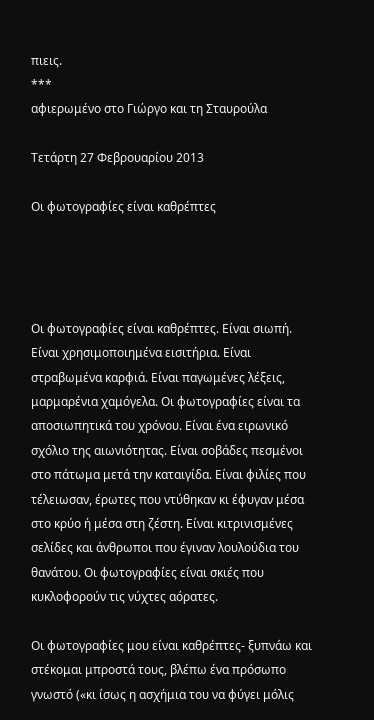πιεις.
***
αφιερωμένο στο Γιώργο και τη Σταυρούλα

Τετάρτη 27 Φεβρουαρίου 2013

Οι φωτογραφίες είναι καθρέπτες




Οι φωτογραφίες είναι καθρέπτες. Είναι σιωπή. Είναι χρησιμοποιημένα εισιτήρια. Είναι στραβωμένα καρφιά. Είναι παγωμένες λέξεις, μαρμαρένια χαμόγελα. Οι φωτογραφίες είναι τα αποσιωπητικά του χρόνου. Είναι ένα ειρωνικό σχόλιο της αιωνιότητας. Είναι σοβάδες πεσμένοι στο πάτωμα μετά την καταιγίδα. Είναι φιλίες που τέλειωσαν, έρωτες που ντύθηκαν κι έφυγαν μέσα στο κρύο ή μέσα στη ζέστη. Είναι κιτρινισμένες σελίδες και άνθρωποι που έγιναν λουλούδια του θανάτου. Οι φωτογραφίες είναι σκιές που κυκλοφορούν τις νύχτες αόρατες.

Οι φωτογραφίες μου είναι καθρέπτες- ξυπνάω και στέκομαι μπροστά τους, βλέπω ένα πρόσωπο γνωστό («κι ίσως η ασχήμια του να φύγει μόλις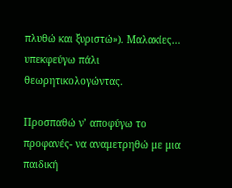πλυθώ και ξυριστώ»). Μαλακίες… υπεκφεύγω πάλι θεωρητικολογώντας.

Προσπαθώ ν’ αποφύγω το προφανές- να αναμετρηθώ με μια παιδική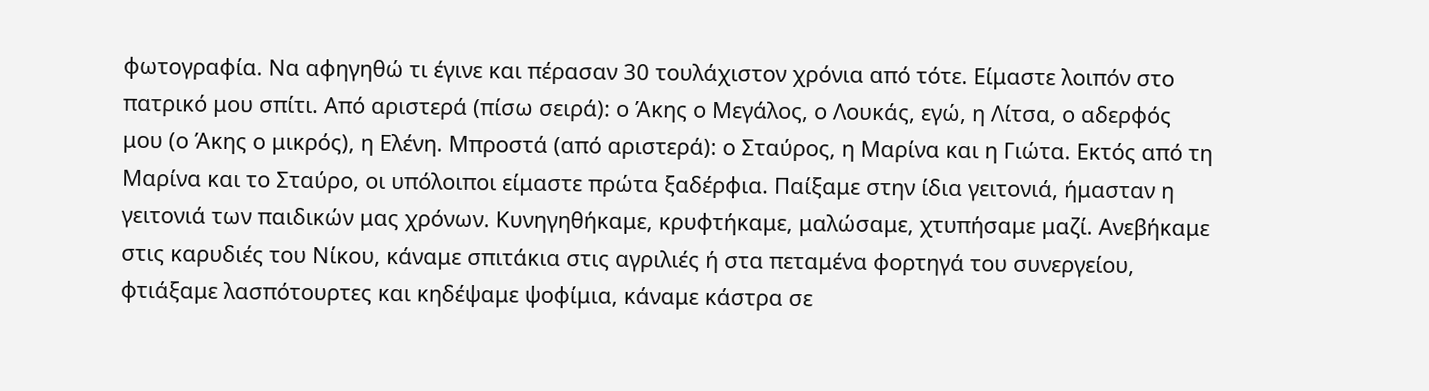φωτογραφία. Να αφηγηθώ τι έγινε και πέρασαν 30 τουλάχιστον χρόνια από τότε. Είμαστε λοιπόν στο πατρικό μου σπίτι. Από αριστερά (πίσω σειρά): ο Άκης ο Μεγάλος, ο Λουκάς, εγώ, η Λίτσα, ο αδερφός μου (ο Άκης ο μικρός), η Ελένη. Μπροστά (από αριστερά): ο Σταύρος, η Μαρίνα και η Γιώτα. Εκτός από τη Μαρίνα και το Σταύρο, οι υπόλοιποι είμαστε πρώτα ξαδέρφια. Παίξαμε στην ίδια γειτονιά, ήμασταν η γειτονιά των παιδικών μας χρόνων. Κυνηγηθήκαμε, κρυφτήκαμε, μαλώσαμε, χτυπήσαμε μαζί. Ανεβήκαμε στις καρυδιές του Νίκου, κάναμε σπιτάκια στις αγριλιές ή στα πεταμένα φορτηγά του συνεργείου, φτιάξαμε λασπότουρτες και κηδέψαμε ψοφίμια, κάναμε κάστρα σε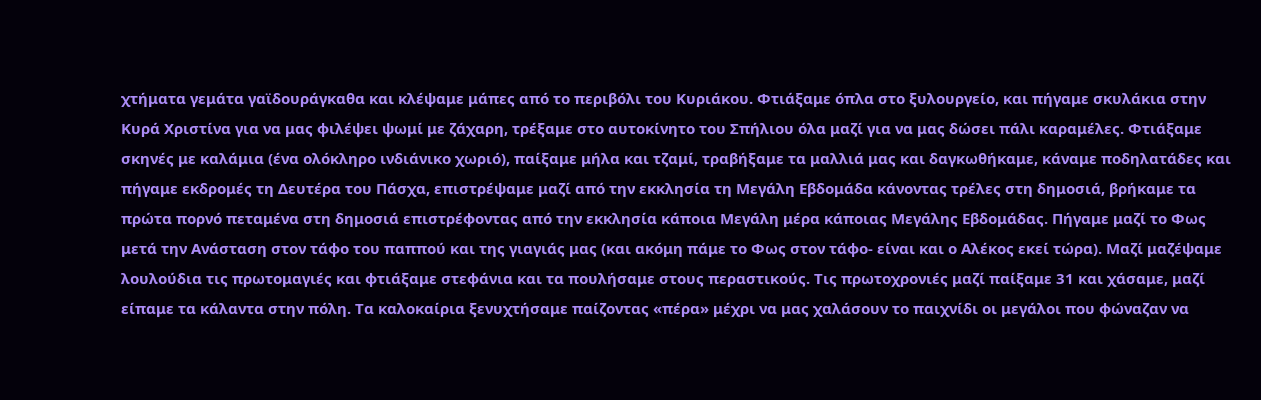χτήματα γεμάτα γαϊδουράγκαθα και κλέψαμε μάπες από το περιβόλι του Κυριάκου. Φτιάξαμε όπλα στο ξυλουργείο, και πήγαμε σκυλάκια στην Κυρά Χριστίνα για να μας φιλέψει ψωμί με ζάχαρη, τρέξαμε στο αυτοκίνητο του Σπήλιου όλα μαζί για να μας δώσει πάλι καραμέλες. Φτιάξαμε σκηνές με καλάμια (ένα ολόκληρο ινδιάνικο χωριό), παίξαμε μήλα και τζαμί, τραβήξαμε τα μαλλιά μας και δαγκωθήκαμε, κάναμε ποδηλατάδες και πήγαμε εκδρομές τη Δευτέρα του Πάσχα, επιστρέψαμε μαζί από την εκκλησία τη Μεγάλη Εβδομάδα κάνοντας τρέλες στη δημοσιά, βρήκαμε τα πρώτα πορνό πεταμένα στη δημοσιά επιστρέφοντας από την εκκλησία κάποια Μεγάλη μέρα κάποιας Μεγάλης Εβδομάδας. Πήγαμε μαζί το Φως μετά την Ανάσταση στον τάφο του παππού και της γιαγιάς μας (και ακόμη πάμε το Φως στον τάφο- είναι και ο Αλέκος εκεί τώρα). Μαζί μαζέψαμε λουλούδια τις πρωτομαγιές και φτιάξαμε στεφάνια και τα πουλήσαμε στους περαστικούς. Τις πρωτοχρονιές μαζί παίξαμε 31 και χάσαμε, μαζί είπαμε τα κάλαντα στην πόλη. Τα καλοκαίρια ξενυχτήσαμε παίζοντας «πέρα» μέχρι να μας χαλάσουν το παιχνίδι οι μεγάλοι που φώναζαν να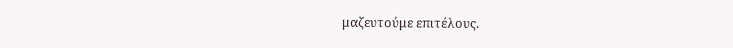μαζευτούμε επιτέλους.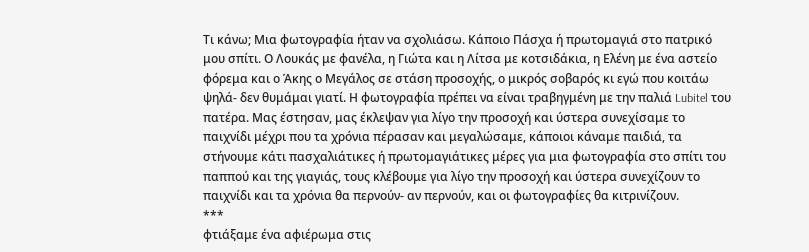Τι κάνω; Μια φωτογραφία ήταν να σχολιάσω. Κάποιο Πάσχα ή πρωτομαγιά στο πατρικό μου σπίτι. Ο Λουκάς με φανέλα, η Γιώτα και η Λίτσα με κοτσιδάκια, η Ελένη με ένα αστείο φόρεμα και ο Άκης ο Μεγάλος σε στάση προσοχής, ο μικρός σοβαρός κι εγώ που κοιτάω ψηλά- δεν θυμάμαι γιατί. Η φωτογραφία πρέπει να είναι τραβηγμένη με την παλιά Lubitel του πατέρα. Μας έστησαν, μας έκλεψαν για λίγο την προσοχή και ύστερα συνεχίσαμε το παιχνίδι μέχρι που τα χρόνια πέρασαν και μεγαλώσαμε, κάποιοι κάναμε παιδιά, τα στήνουμε κάτι πασχαλιάτικες ή πρωτομαγιάτικες μέρες για μια φωτογραφία στο σπίτι του παππού και της γιαγιάς, τους κλέβουμε για λίγο την προσοχή και ύστερα συνεχίζουν το παιχνίδι και τα χρόνια θα περνούν- αν περνούν, και οι φωτογραφίες θα κιτρινίζουν.
***
φτιάξαμε ένα αφιέρωμα στις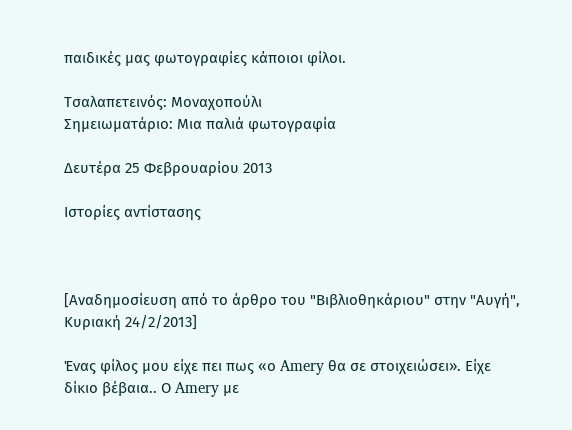παιδικές μας φωτογραφίες κάποιοι φίλοι.

Τσαλαπετεινός: Μοναχοπούλι
Σημειωματάριο: Μια παλιά φωτογραφία

Δευτέρα 25 Φεβρουαρίου 2013

Ιστορίες αντίστασης



[Αναδημοσίευση από το άρθρο του "Βιβλιοθηκάριου" στην "Αυγή", Κυριακή 24/2/2013]

Ένας φίλος μου είχε πει πως «ο Amery θα σε στοιχειώσει». Είχε δίκιο βέβαια.. Ο Amery με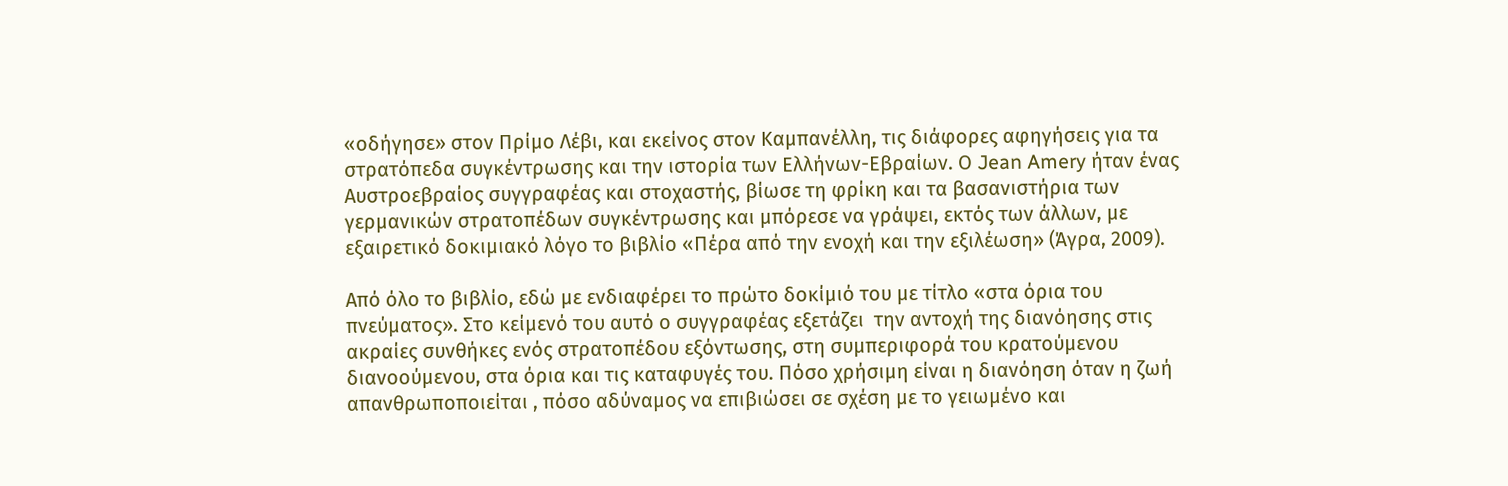«οδήγησε» στον Πρίμο Λέβι, και εκείνος στον Καμπανέλλη, τις διάφορες αφηγήσεις για τα στρατόπεδα συγκέντρωσης και την ιστορία των Ελλήνων-Εβραίων. Ο Jean Amery ήταν ένας Αυστροεβραίος συγγραφέας και στοχαστής, βίωσε τη φρίκη και τα βασανιστήρια των γερμανικών στρατοπέδων συγκέντρωσης και μπόρεσε να γράψει, εκτός των άλλων, με εξαιρετικό δοκιμιακό λόγο το βιβλίο «Πέρα από την ενοχή και την εξιλέωση» (Άγρα, 2009).

Από όλο το βιβλίο, εδώ με ενδιαφέρει το πρώτο δοκίμιό του με τίτλο «στα όρια του πνεύματος». Στο κείμενό του αυτό ο συγγραφέας εξετάζει  την αντοχή της διανόησης στις ακραίες συνθήκες ενός στρατοπέδου εξόντωσης, στη συμπεριφορά του κρατούμενου διανοούμενου, στα όρια και τις καταφυγές του. Πόσο χρήσιμη είναι η διανόηση όταν η ζωή απανθρωποποιείται , πόσο αδύναμος να επιβιώσει σε σχέση με το γειωμένο και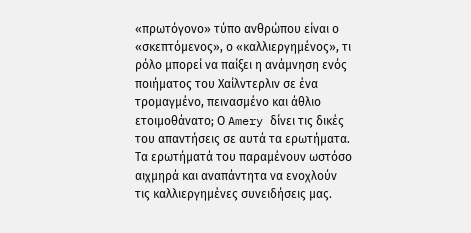«πρωτόγονο» τύπο ανθρώπου είναι ο «σκεπτόμενος», ο «καλλιεργημένος», τι ρόλο μπορεί να παίξει η ανάμνηση ενός ποιήματος του Χαίλντερλιν σε ένα τρομαγμένο, πεινασμένο και άθλιο ετοιμοθάνατο; Ο Amery δίνει τις δικές του απαντήσεις σε αυτά τα ερωτήματα. Τα ερωτήματά του παραμένουν ωστόσο αιχμηρά και αναπάντητα να ενοχλούν τις καλλιεργημένες συνειδήσεις μας.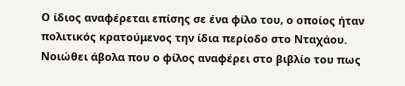Ο ίδιος αναφέρεται επίσης σε ένα φίλο του, ο οποίος ήταν πολιτικός κρατούμενος την ίδια περίοδο στο Νταχάου. Νοιώθει άβολα που ο φίλος αναφέρει στο βιβλίο του πως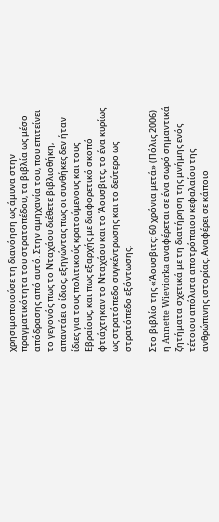χρησιμοποιούσε τη διανόηση ως άμυνα στην πραγματικότητα του στρατοπέδου, τα βιβλία ως μέσο απόδρασης από αυτό. Στην αμηχανία του, που επιτείνει το γεγονός πως το Νταχάου διέθετε βιβλιοθήκη, απαντάει ο ίδιος, εξηγώντας πως οι συνθήκες δεν ήταν ίδιες για τους πολιτικούς κρατούμενους και τους Εβραίους, και πως εξαρχής με διαφορετικό σκοπό φτιάχτηκαν το Νταχάου και το Άουσβιτς, το ένα κυρίως ως στρατόπεδο συγκέντρωσης και το δεύτερο ως στρατόπεδο εξόντωσης.

Στο βιβλίο της «Άουσβιτς: 60 χρόνια μετά» (Πόλις 2006) η Annette Wieviorka αναφέρεται σε ένα σωρό σημαντικά ζητήματα σχετικά με τη διατήρηση της μνήμης ενός τέτοιου απόλυτα αποτρόπαιου κεφαλαίου της ανθρώπινης ιστορίας. Αναφέρει σε κάποιο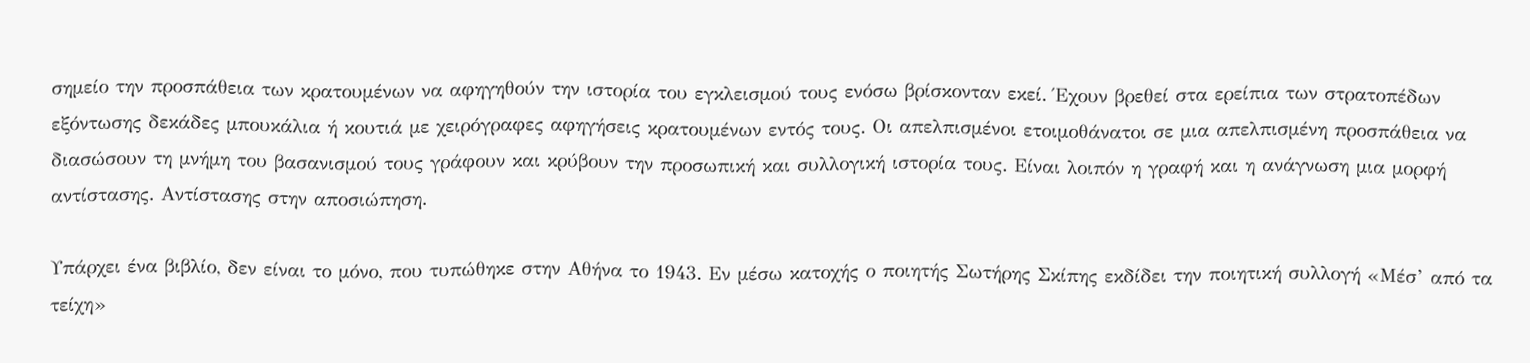σημείο την προσπάθεια των κρατουμένων να αφηγηθούν την ιστορία του εγκλεισμού τους ενόσω βρίσκονταν εκεί. Έχουν βρεθεί στα ερείπια των στρατοπέδων εξόντωσης δεκάδες μπουκάλια ή κουτιά με χειρόγραφες αφηγήσεις κρατουμένων εντός τους. Οι απελπισμένοι ετοιμοθάνατοι σε μια απελπισμένη προσπάθεια να διασώσουν τη μνήμη του βασανισμού τους γράφουν και κρύβουν την προσωπική και συλλογική ιστορία τους. Είναι λοιπόν η γραφή και η ανάγνωση μια μορφή αντίστασης. Αντίστασης στην αποσιώπηση.

Υπάρχει ένα βιβλίο, δεν είναι το μόνο, που τυπώθηκε στην Αθήνα το 1943. Εν μέσω κατοχής ο ποιητής Σωτήρης Σκίπης εκδίδει την ποιητική συλλογή «Μέσ’ από τα τείχη»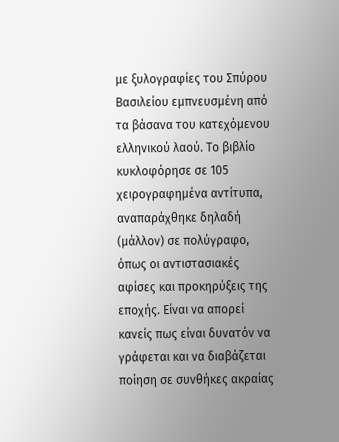με ξυλογραφίες του Σπύρου Βασιλείου εμπνευσμένη από τα βάσανα του κατεχόμενου ελληνικού λαού. Το βιβλίο κυκλοφόρησε σε 105 χειρογραφημένα αντίτυπα, αναπαράχθηκε δηλαδή (μάλλον) σε πολύγραφο, όπως οι αντιστασιακές αφίσες και προκηρύξεις της εποχής. Είναι να απορεί κανείς πως είναι δυνατόν να γράφεται και να διαβάζεται ποίηση σε συνθήκες ακραίας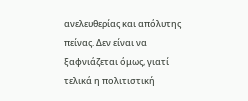ανελευθερίας και απόλυτης πείνας. Δεν είναι να ξαφνιάζεται όμως, γιατί τελικά η πολιτιστική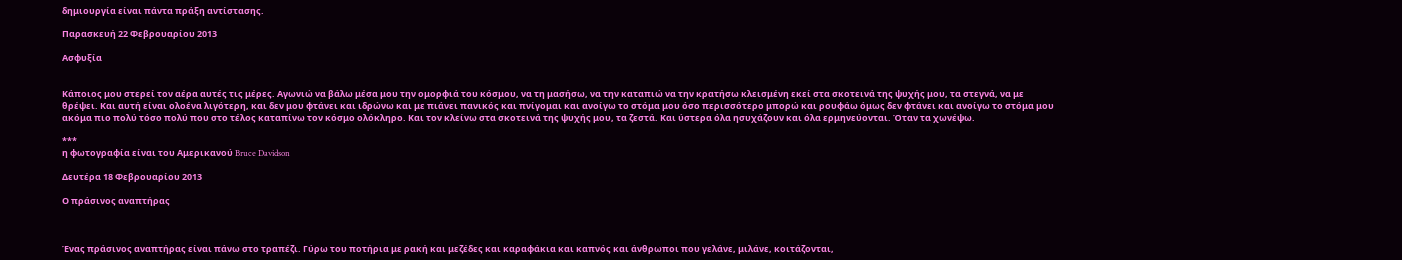δημιουργία είναι πάντα πράξη αντίστασης.

Παρασκευή 22 Φεβρουαρίου 2013

Ασφυξία


Κάποιος μου στερεί τον αέρα αυτές τις μέρες. Αγωνιώ να βάλω μέσα μου την ομορφιά του κόσμου, να τη μασήσω, να την καταπιώ να την κρατήσω κλεισμένη εκεί στα σκοτεινά της ψυχής μου, τα στεγνά, να με θρέψει. Και αυτή είναι ολοένα λιγότερη, και δεν μου φτάνει και ιδρώνω και με πιάνει πανικός και πνίγομαι και ανοίγω το στόμα μου όσο περισσότερο μπορώ και ρουφάω όμως δεν φτάνει και ανοίγω το στόμα μου ακόμα πιο πολύ τόσο πολύ που στο τέλος καταπίνω τον κόσμο ολόκληρο. Και τον κλείνω στα σκοτεινά της ψυχής μου, τα ζεστά. Και ύστερα όλα ησυχάζουν και όλα ερμηνεύονται. Όταν τα χωνέψω.

***
η φωτογραφία είναι του Αμερικανού Bruce Davidson

Δευτέρα 18 Φεβρουαρίου 2013

Ο πράσινος αναπτήρας



Ένας πράσινος αναπτήρας είναι πάνω στο τραπέζι. Γύρω του ποτήρια με ρακή και μεζέδες και καραφάκια και καπνός και άνθρωποι που γελάνε, μιλάνε, κοιτάζονται,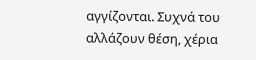αγγίζονται. Συχνά του αλλάζουν θέση, χέρια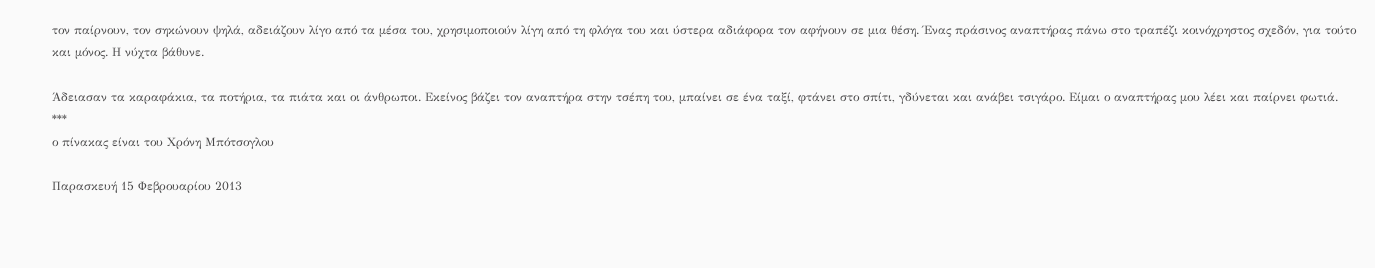τον παίρνουν, τον σηκώνουν ψηλά, αδειάζουν λίγο από τα μέσα του, χρησιμοποιούν λίγη από τη φλόγα του και ύστερα αδιάφορα τον αφήνουν σε μια θέση. Ένας πράσινος αναπτήρας πάνω στο τραπέζι κοινόχρηστος σχεδόν, για τούτο και μόνος. Η νύχτα βάθυνε.

Άδειασαν τα καραφάκια, τα ποτήρια, τα πιάτα και οι άνθρωποι. Εκείνος βάζει τον αναπτήρα στην τσέπη του, μπαίνει σε ένα ταξί, φτάνει στο σπίτι, γδύνεται και ανάβει τσιγάρο. Είμαι ο αναπτήρας μου λέει και παίρνει φωτιά.
***
ο πίνακας είναι του Χρόνη Μπότσογλου

Παρασκευή 15 Φεβρουαρίου 2013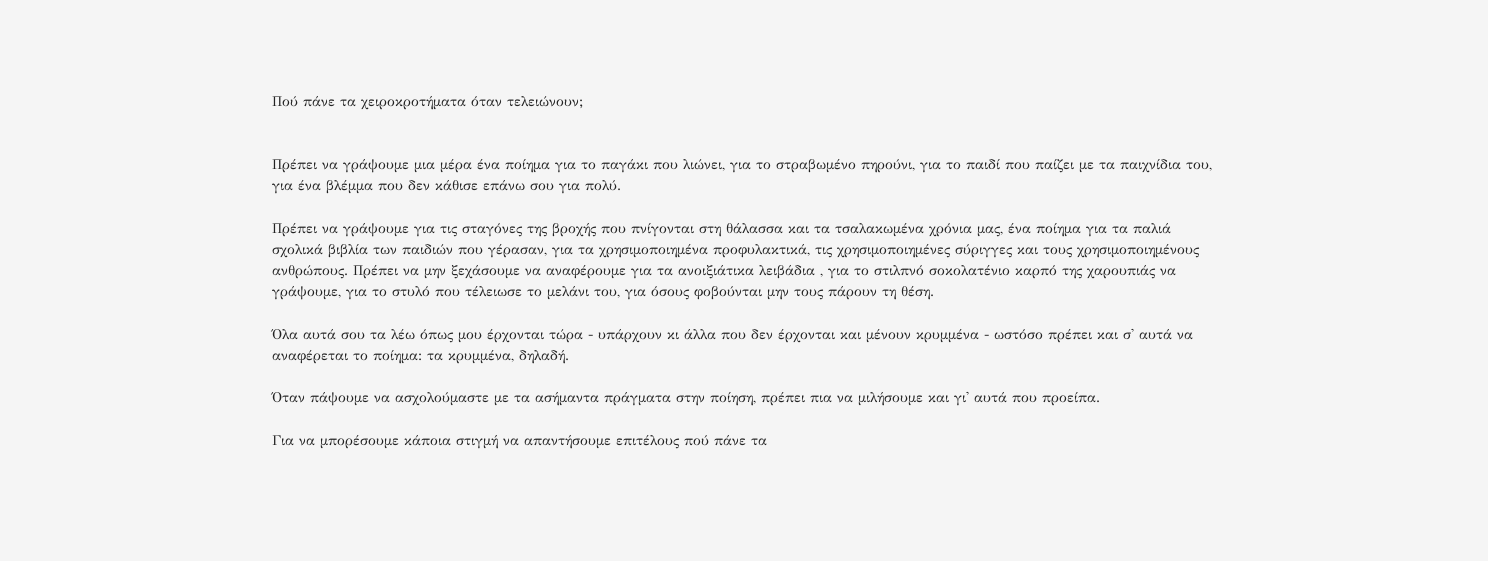Πού πάνε τα χειροκροτήματα όταν τελειώνουν;


Πρέπει να γράψουμε μια μέρα ένα ποίημα για το παγάκι που λιώνει, για το στραβωμένο πηρούνι, για το παιδί που παίζει με τα παιχνίδια του, για ένα βλέμμα που δεν κάθισε επάνω σου για πολύ.

Πρέπει να γράψουμε για τις σταγόνες της βροχής που πνίγονται στη θάλασσα και τα τσαλακωμένα χρόνια μας, ένα ποίημα για τα παλιά σχολικά βιβλία των παιδιών που γέρασαν, για τα χρησιμοποιημένα προφυλακτικά, τις χρησιμοποιημένες σύριγγες και τους χρησιμοποιημένους ανθρώπους. Πρέπει να μην ξεχάσουμε να αναφέρουμε για τα ανοιξιάτικα λειβάδια , για το στιλπνό σοκολατένιο καρπό της χαρουπιάς να γράψουμε, για το στυλό που τέλειωσε το μελάνι του, για όσους φοβούνται μην τους πάρουν τη θέση.

Όλα αυτά σου τα λέω όπως μου έρχονται τώρα - υπάρχουν κι άλλα που δεν έρχονται και μένουν κρυμμένα - ωστόσο πρέπει και σ' αυτά να αναφέρεται το ποίημα: τα κρυμμένα, δηλαδή.

Όταν πάψουμε να ασχολούμαστε με τα ασήμαντα πράγματα στην ποίηση, πρέπει πια να μιλήσουμε και γι' αυτά που προείπα.

Για να μπορέσουμε κάποια στιγμή να απαντήσουμε επιτέλους πού πάνε τα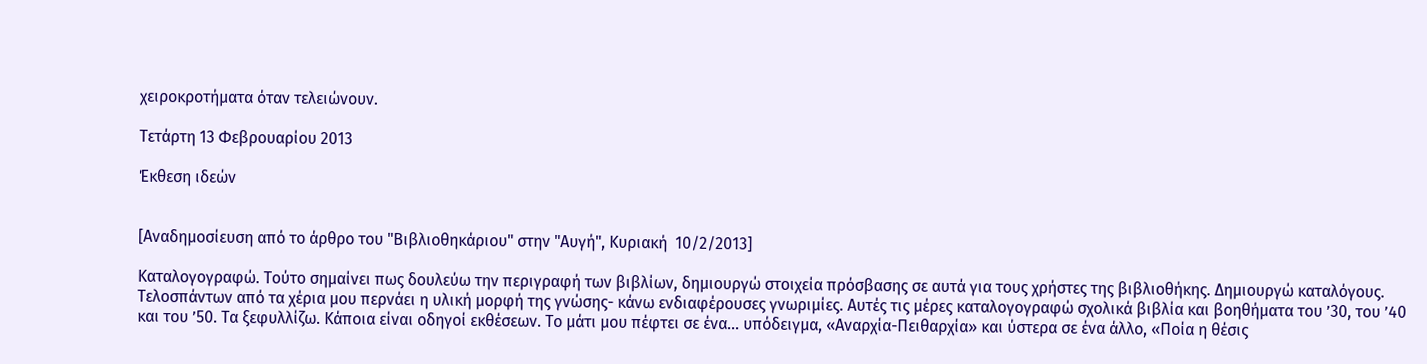χειροκροτήματα όταν τελειώνουν.

Τετάρτη 13 Φεβρουαρίου 2013

Έκθεση ιδεών


[Αναδημοσίευση από το άρθρο του "Βιβλιοθηκάριου" στην "Αυγή", Κυριακή  10/2/2013]

Καταλογογραφώ. Τούτο σημαίνει πως δουλεύω την περιγραφή των βιβλίων, δημιουργώ στοιχεία πρόσβασης σε αυτά για τους χρήστες της βιβλιοθήκης. Δημιουργώ καταλόγους. Τελοσπάντων από τα χέρια μου περνάει η υλική μορφή της γνώσης- κάνω ενδιαφέρουσες γνωριμίες. Αυτές τις μέρες καταλογογραφώ σχολικά βιβλία και βοηθήματα του ’30, του ’40 και του ’50. Τα ξεφυλλίζω. Κάποια είναι οδηγοί εκθέσεων. Το μάτι μου πέφτει σε ένα… υπόδειγμα, «Αναρχία-Πειθαρχία» και ύστερα σε ένα άλλο, «Ποία η θέσις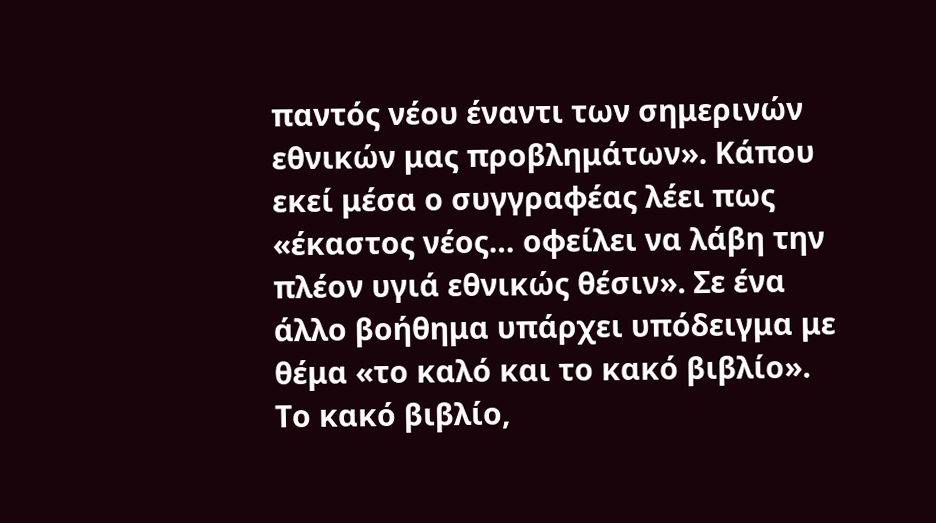παντός νέου έναντι των σημερινών εθνικών μας προβλημάτων». Κάπου εκεί μέσα ο συγγραφέας λέει πως «έκαστος νέος… οφείλει να λάβη την πλέον υγιά εθνικώς θέσιν». Σε ένα άλλο βοήθημα υπάρχει υπόδειγμα με θέμα «το καλό και το κακό βιβλίο». Το κακό βιβλίο,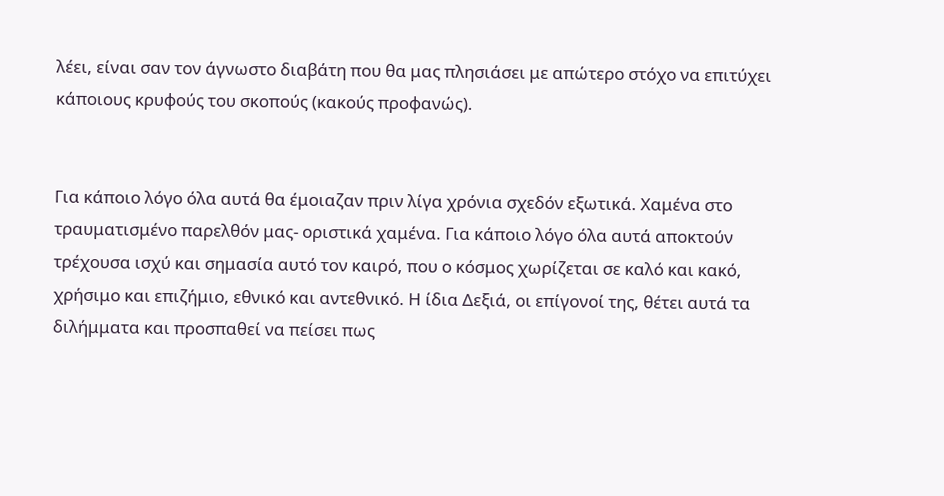λέει, είναι σαν τον άγνωστο διαβάτη που θα μας πλησιάσει με απώτερο στόχο να επιτύχει κάποιους κρυφούς του σκοπούς (κακούς προφανώς).


Για κάποιο λόγο όλα αυτά θα έμοιαζαν πριν λίγα χρόνια σχεδόν εξωτικά. Χαμένα στο τραυματισμένο παρελθόν μας- οριστικά χαμένα. Για κάποιο λόγο όλα αυτά αποκτούν τρέχουσα ισχύ και σημασία αυτό τον καιρό, που ο κόσμος χωρίζεται σε καλό και κακό, χρήσιμο και επιζήμιο, εθνικό και αντεθνικό. Η ίδια Δεξιά, οι επίγονοί της, θέτει αυτά τα διλήμματα και προσπαθεί να πείσει πως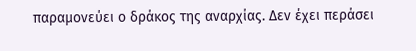παραμονεύει ο δράκος της αναρχίας. Δεν έχει περάσει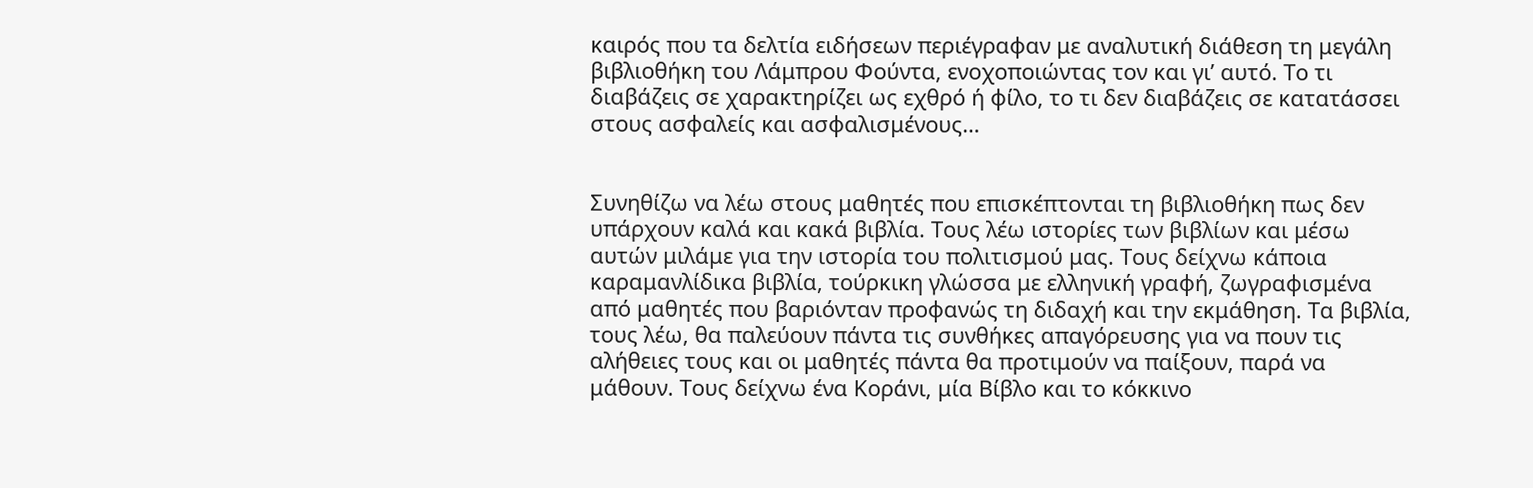καιρός που τα δελτία ειδήσεων περιέγραφαν με αναλυτική διάθεση τη μεγάλη βιβλιοθήκη του Λάμπρου Φούντα, ενοχοποιώντας τον και γι’ αυτό. Το τι διαβάζεις σε χαρακτηρίζει ως εχθρό ή φίλο, το τι δεν διαβάζεις σε κατατάσσει στους ασφαλείς και ασφαλισμένους…


Συνηθίζω να λέω στους μαθητές που επισκέπτονται τη βιβλιοθήκη πως δεν υπάρχουν καλά και κακά βιβλία. Τους λέω ιστορίες των βιβλίων και μέσω αυτών μιλάμε για την ιστορία του πολιτισμού μας. Τους δείχνω κάποια καραμανλίδικα βιβλία, τούρκικη γλώσσα με ελληνική γραφή, ζωγραφισμένα από μαθητές που βαριόνταν προφανώς τη διδαχή και την εκμάθηση. Τα βιβλία, τους λέω, θα παλεύουν πάντα τις συνθήκες απαγόρευσης για να πουν τις αλήθειες τους και οι μαθητές πάντα θα προτιμούν να παίξουν, παρά να μάθουν. Τους δείχνω ένα Κοράνι, μία Βίβλο και το κόκκινο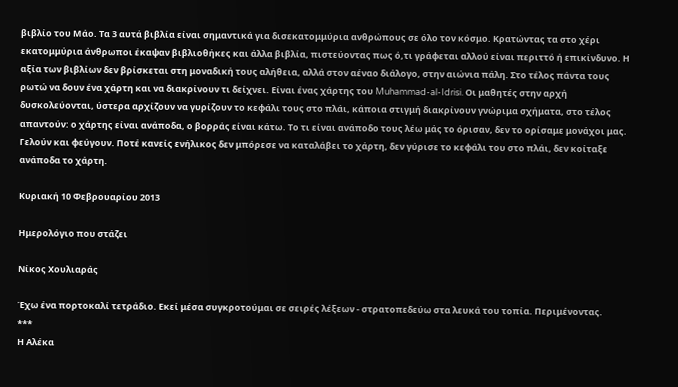βιβλίο του Μάο. Τα 3 αυτά βιβλία είναι σημαντικά για δισεκατομμύρια ανθρώπους σε όλο τον κόσμο. Κρατώντας τα στο χέρι εκατομμύρια άνθρωποι έκαψαν βιβλιοθήκες και άλλα βιβλία, πιστεύοντας πως ό,τι γράφεται αλλού είναι περιττό ή επικίνδυνο. Η αξία των βιβλίων δεν βρίσκεται στη μοναδική τους αλήθεια, αλλά στον αέναο διάλογο, στην αιώνια πάλη. Στο τέλος πάντα τους ρωτώ να δουν ένα χάρτη και να διακρίνουν τι δείχνει. Είναι ένας χάρτης του Muhammad-al-Idrisi. Οι μαθητές στην αρχή δυσκολεύονται, ύστερα αρχίζουν να γυρίζουν το κεφάλι τους στο πλάι, κάποια στιγμή διακρίνουν γνώριμα σχήματα, στο τέλος απαντούν: ο χάρτης είναι ανάποδα, ο βορράς είναι κάτω. Το τι είναι ανάποδο τους λέω μάς το όρισαν, δεν το ορίσαμε μονάχοι μας. Γελούν και φεύγουν. Ποτέ κανείς ενήλικος δεν μπόρεσε να καταλάβει το χάρτη, δεν γύρισε το κεφάλι του στο πλάι, δεν κοίταξε ανάποδα το χάρτη.

Κυριακή 10 Φεβρουαρίου 2013

Ημερολόγιο που στάζει

Νίκος Χουλιαράς

Έχω ένα πορτοκαλί τετράδιο. Εκεί μέσα συγκροτούμαι σε σειρές λέξεων - στρατοπεδεύω στα λευκά του τοπία. Περιμένοντας.
***
Η Αλέκα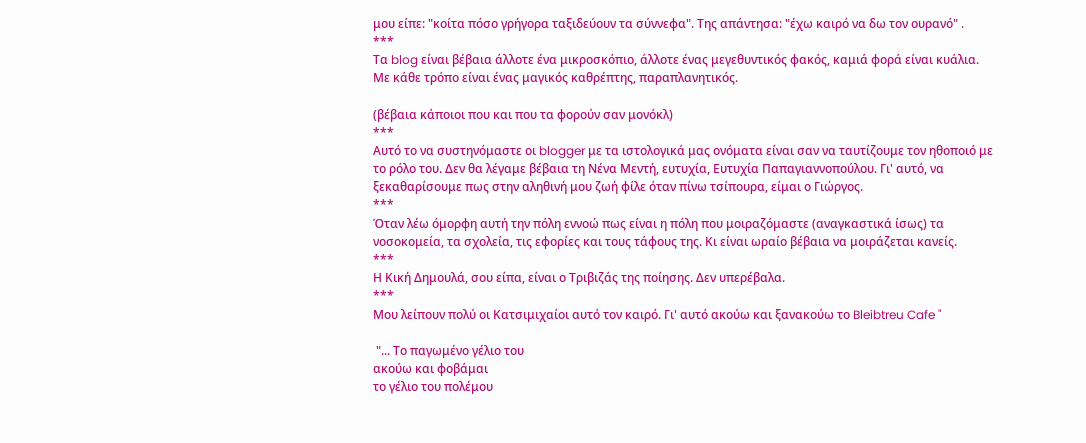μου είπε: "κοίτα πόσο γρήγορα ταξιδεύουν τα σύννεφα". Της απάντησα: "έχω καιρό να δω τον ουρανό" .
***
Τα blog είναι βέβαια άλλοτε ένα μικροσκόπιο, άλλοτε ένας μεγεθυντικός φακός, καμιά φορά είναι κυάλια. Με κάθε τρόπο είναι ένας μαγικός καθρέπτης, παραπλανητικός.

(βέβαια κάποιοι που και που τα φορούν σαν μονόκλ)
***
Αυτό το να συστηνόμαστε οι blogger με τα ιστολογικά μας ονόματα είναι σαν να ταυτίζουμε τον ηθοποιό με το ρόλο του. Δεν θα λέγαμε βέβαια τη Νένα Μεντή, ευτυχία, Ευτυχία Παπαγιαννοπούλου. Γι' αυτό, να ξεκαθαρίσουμε πως στην αληθινή μου ζωή φίλε όταν πίνω τσίπουρα, είμαι ο Γιώργος.
***
Όταν λέω όμορφη αυτή την πόλη εννοώ πως είναι η πόλη που μοιραζόμαστε (αναγκαστικά ίσως) τα νοσοκομεία, τα σχολεία, τις εφορίες και τους τάφους της. Κι είναι ωραίο βέβαια να μοιράζεται κανείς.
***
Η Κική Δημουλά, σου είπα, είναι ο Τριβιζάς της ποίησης. Δεν υπερέβαλα.
***
Μου λείπουν πολύ οι Κατσιμιχαίοι αυτό τον καιρό. Γι' αυτό ακούω και ξανακούω το Bleibtreu Cafe "

 "... Το παγωμένο γέλιο του
ακούω και φοβάμαι
το γέλιο του πολέμου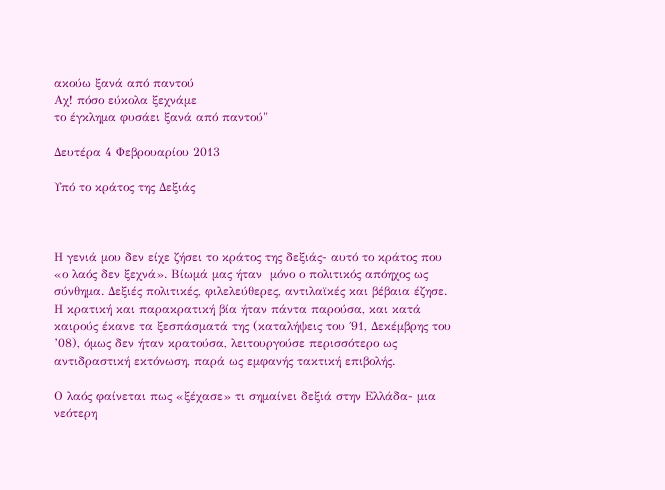ακούω ξανά από παντού
Αχ! πόσο εύκολα ξεχνάμε
το έγκλημα φυσάει ξανά από παντού"

Δευτέρα 4 Φεβρουαρίου 2013

Υπό το κράτος της Δεξιάς



Η γενιά μου δεν είχε ζήσει το κράτος της δεξιάς- αυτό το κράτος που «ο λαός δεν ξεχνά». Βίωμά μας ήταν  μόνο ο πολιτικός απόηχος ως σύνθημα. Δεξιές πολιτικές, φιλελεύθερες, αντιλαϊκές και βέβαια έζησε. Η κρατική και παρακρατική βία ήταν πάντα παρούσα, και κατά καιρούς έκανε τα ξεσπάσματά της (καταλήψεις του ΄91, Δεκέμβρης του ’08), όμως δεν ήταν κρατούσα, λειτουργούσε περισσότερο ως αντιδραστική εκτόνωση, παρά ως εμφανής τακτική επιβολής.

Ο λαός φαίνεται πως «ξέχασε» τι σημαίνει δεξιά στην Ελλάδα- μια νεότερη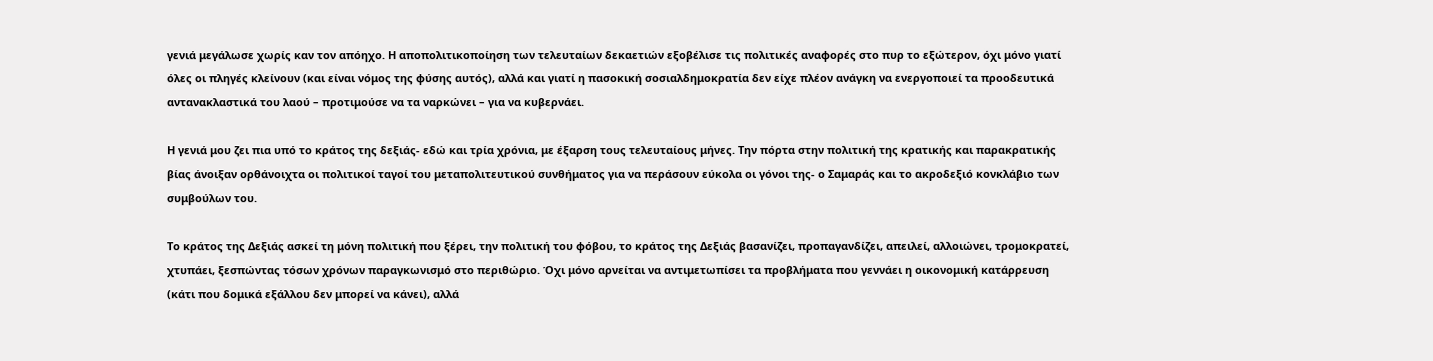γενιά μεγάλωσε χωρίς καν τον απόηχο. Η αποπολιτικοποίηση των τελευταίων δεκαετιών εξοβέλισε τις πολιτικές αναφορές στο πυρ το εξώτερον, όχι μόνο γιατί όλες οι πληγές κλείνουν (και είναι νόμος της φύσης αυτός), αλλά και γιατί η πασοκική σοσιαλδημοκρατία δεν είχε πλέον ανάγκη να ενεργοποιεί τα προοδευτικά αντανακλαστικά του λαού – προτιμούσε να τα ναρκώνει – για να κυβερνάει.

Η γενιά μου ζει πια υπό το κράτος της δεξιάς- εδώ και τρία χρόνια, με έξαρση τους τελευταίους μήνες. Την πόρτα στην πολιτική της κρατικής και παρακρατικής βίας άνοιξαν ορθάνοιχτα οι πολιτικοί ταγοί του μεταπολιτευτικού συνθήματος για να περάσουν εύκολα οι γόνοι της- ο Σαμαράς και το ακροδεξιό κονκλάβιο των συμβούλων του.

Το κράτος της Δεξιάς ασκεί τη μόνη πολιτική που ξέρει, την πολιτική του φόβου, το κράτος της Δεξιάς βασανίζει, προπαγανδίζει, απειλεί, αλλοιώνει, τρομοκρατεί, χτυπάει, ξεσπώντας τόσων χρόνων παραγκωνισμό στο περιθώριο. Όχι μόνο αρνείται να αντιμετωπίσει τα προβλήματα που γεννάει η οικονομική κατάρρευση (κάτι που δομικά εξάλλου δεν μπορεί να κάνει), αλλά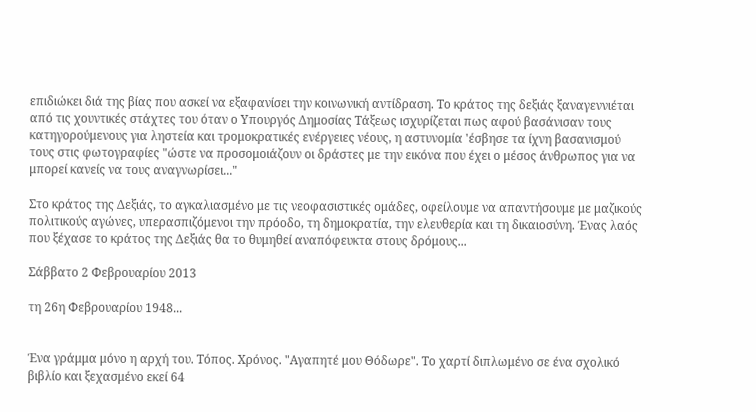επιδιώκει διά της βίας που ασκεί να εξαφανίσει την κοινωνική αντίδραση. Το κράτος της δεξιάς ξαναγεννιέται από τις χουντικές στάχτες του όταν ο Υπουργός Δημοσίας Τάξεως ισχυρίζεται πως αφού βασάνισαν τους κατηγορούμενους για ληστεία και τρομοκρατικές ενέργειες νέους, η αστυνομία 'έσβησε τα ίχνη βασανισμού τους στις φωτογραφίες "ώστε να προσομοιάζουν οι δράστες με την εικόνα που έχει ο μέσος άνθρωπος για να μπορεί κανείς να τους αναγνωρίσει..."

Στο κράτος της Δεξιάς, το αγκαλιασμένο με τις νεοφασιστικές ομάδες, οφείλουμε να απαντήσουμε με μαζικούς πολιτικούς αγώνες, υπερασπιζόμενοι την πρόοδο, τη δημοκρατία, την ελευθερία και τη δικαιοσύνη. Ένας λαός που ξέχασε το κράτος της Δεξιάς θα το θυμηθεί αναπόφευκτα στους δρόμους...

Σάββατο 2 Φεβρουαρίου 2013

τη 26η Φεβρουαρίου 1948...


Ένα γράμμα μόνο η αρχή του. Τόπος. Χρόνος. "Αγαπητέ μου Θόδωρε". Το χαρτί διπλωμένο σε ένα σχολικό βιβλίο και ξεχασμένο εκεί 64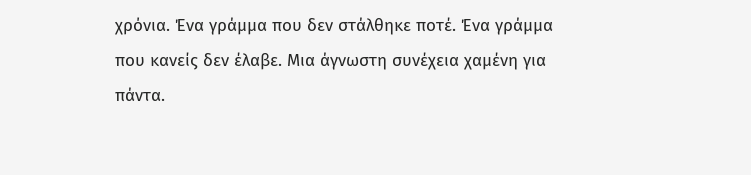χρόνια. Ένα γράμμα που δεν στάλθηκε ποτέ. Ένα γράμμα που κανείς δεν έλαβε. Μια άγνωστη συνέχεια χαμένη για πάντα.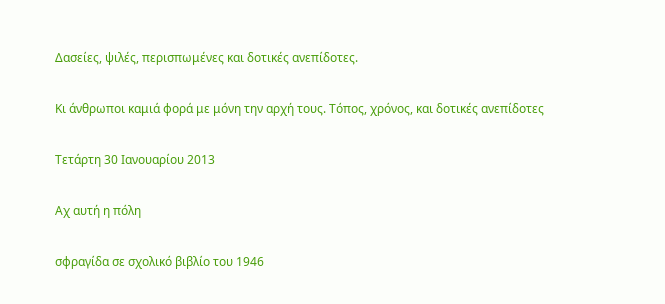Δασείες, ψιλές, περισπωμένες και δοτικές ανεπίδοτες.

Κι άνθρωποι καμιά φορά με μόνη την αρχή τους. Τόπος, χρόνος, και δοτικές ανεπίδοτες

Τετάρτη 30 Ιανουαρίου 2013

Αχ αυτή η πόλη

σφραγίδα σε σχολικό βιβλίο του 1946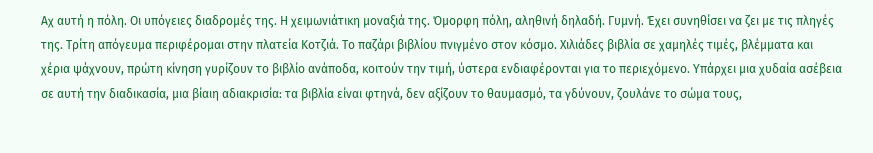Αχ αυτή η πόλη. Οι υπόγειες διαδρομές της. Η χειμωνιάτικη μοναξιά της. Όμορφη πόλη, αληθινή δηλαδή. Γυμνή. Έχει συνηθίσει να ζει με τις πληγές της. Τρίτη απόγευμα περιφέρομαι στην πλατεία Κοτζιά. Το παζάρι βιβλίου πνιγμένο στον κόσμο. Χιλιάδες βιβλία σε χαμηλές τιμές, βλέμματα και χέρια ψάχνουν, πρώτη κίνηση γυρίζουν το βιβλίο ανάποδα, κοιτούν την τιμή, ύστερα ενδιαφέρονται για το περιεχόμενο. Υπάρχει μια χυδαία ασέβεια σε αυτή την διαδικασία, μια βίαιη αδιακρισία: τα βιβλία είναι φτηνά, δεν αξίζουν το θαυμασμό, τα γδύνουν, ζουλάνε το σώμα τους,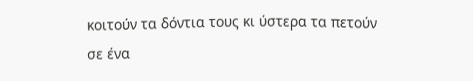κοιτούν τα δόντια τους κι ύστερα τα πετούν σε ένα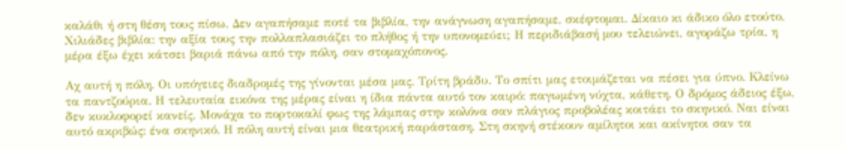καλάθι ή στη θέση τους πίσω. Δεν αγαπήσαμε ποτέ τα βιβλία, την ανάγνωση αγαπήσαμε, σκέφτομαι. Δίκαιο κι άδικο όλο ετούτο. Χιλιάδες βιβλία: την αξία τους την πολλαπλασιάζει το πλήθος ή την υπονομεύει; Η περιδιάβασή μου τελειώνει, αγοράζω τρία, η μέρα έξω έχει κάτσει βαριά πάνω από την πόλη, σαν στομαχόπονος.

Αχ αυτή η πόλη. Οι υπόγειες διαδρομές της γίνονται μέσα μας. Τρίτη βράδυ. Το σπίτι μας ετοιμάζεται να πέσει για ύπνο. Κλείνω τα παντζούρια. Η τελευταία εικόνα της μέρας είναι η ίδια πάντα αυτό τον καιρό: παγωμένη νύχτα, κάθετη. Ο δρόμος άδειος έξω, δεν κυκλοφορεί κανείς. Μονάχα το πορτοκαλί φως της λάμπας στην κολόνα σαν πλάγιος προβολέας κοιτάει το σκηνικό. Ναι είναι αυτό ακριβώς: ένα σκηνικό. Η πόλη αυτή είναι μια θεατρική παράσταση. Στη σκηνή στέκουν αμίλητοι και ακίνητοι σαν τα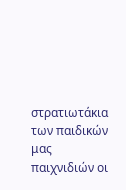στρατιωτάκια των παιδικών μας παιχνιδιών οι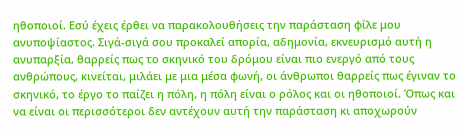ηθοποιοί. Εσύ έχεις έρθει να παρακολουθήσεις την παράσταση φίλε μου ανυποψίαστος. Σιγά-σιγά σου προκαλεί απορία, αδημονία, εκνευρισμό αυτή η ανυπαρξία, θαρρείς πως το σκηνικό του δρόμου είναι πιο ενεργό από τους ανθρώπους, κινείται, μιλάει με μια μέσα φωνή, οι άνθρωποι θαρρείς πως έγιναν το σκηνικό, το έργο το παίζει η πόλη, η πόλη είναι ο ρόλος και οι ηθοποιοί. Όπως και να είναι οι περισσότεροι δεν αντέχουν αυτή την παράσταση κι αποχωρούν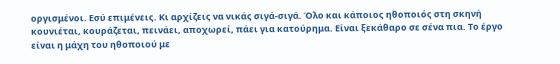οργισμένοι. Εσύ επιμένεις. Κι αρχίζεις να νικάς σιγά-σιγά. Όλο και κάποιος ηθοποιός στη σκηνή κουνιέται, κουράζεται, πεινάει, αποχωρεί, πάει για κατούρημα. Είναι ξεκάθαρο σε σένα πια. Το έργο είναι η μάχη του ηθοποιού με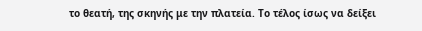το θεατή, της σκηνής με την πλατεία. Το τέλος ίσως να δείξει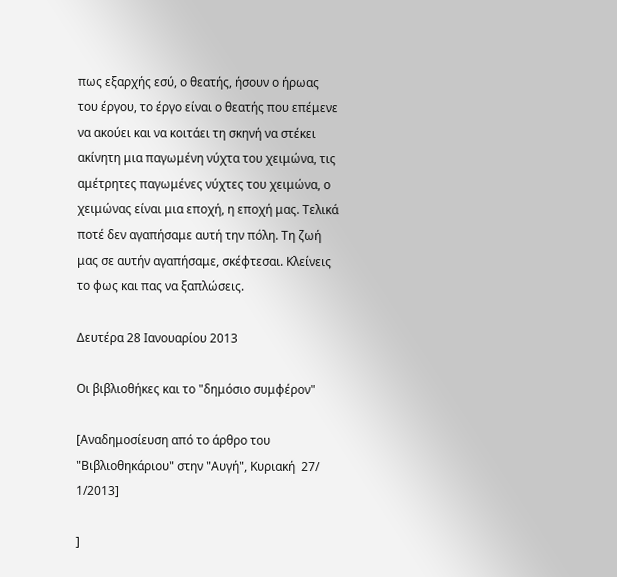πως εξαρχής εσύ, ο θεατής, ήσουν ο ήρωας του έργου, το έργο είναι ο θεατής που επέμενε να ακούει και να κοιτάει τη σκηνή να στέκει ακίνητη μια παγωμένη νύχτα του χειμώνα, τις αμέτρητες παγωμένες νύχτες του χειμώνα, ο χειμώνας είναι μια εποχή, η εποχή μας. Τελικά ποτέ δεν αγαπήσαμε αυτή την πόλη. Τη ζωή μας σε αυτήν αγαπήσαμε, σκέφτεσαι. Κλείνεις το φως και πας να ξαπλώσεις.

Δευτέρα 28 Ιανουαρίου 2013

Οι βιβλιοθήκες και το "δημόσιο συμφέρον"

[Αναδημοσίευση από το άρθρο του "Βιβλιοθηκάριου" στην "Αυγή", Κυριακή  27/ 1/2013]

]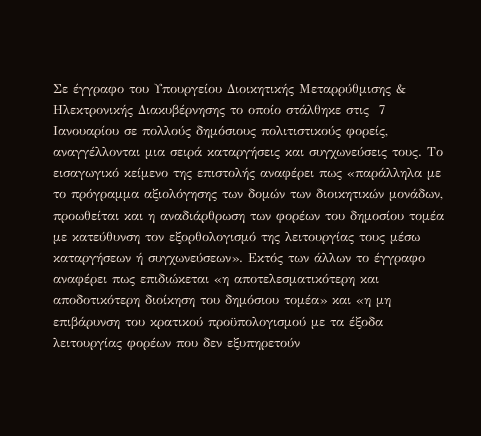Σε έγγραφο του Υπουργείου Διοικητικής Μεταρρύθμισης & Ηλεκτρονικής Διακυβέρνησης το οποίο στάλθηκε στις  7 Ιανουαρίου σε πολλούς δημόσιους πολιτιστικούς φορείς, αναγγέλλονται μια σειρά καταργήσεις και συγχωνεύσεις τους. Το εισαγωγικό κείμενο της επιστολής αναφέρει πως «παράλληλα με το πρόγραμμα αξιολόγησης των δομών των διοικητικών μονάδων, προωθείται και η αναδιάρθρωση των φορέων του δημοσίου τομέα με κατεύθυνση τον εξορθολογισμό της λειτουργίας τους μέσω καταργήσεων ή συγχωνεύσεων». Εκτός των άλλων το έγγραφο αναφέρει πως επιδιώκεται «η αποτελεσματικότερη και αποδοτικότερη διοίκηση του δημόσιου τομέα» και «η μη επιβάρυνση του κρατικού προϋπολογισμού με τα έξοδα λειτουργίας φορέων που δεν εξυπηρετούν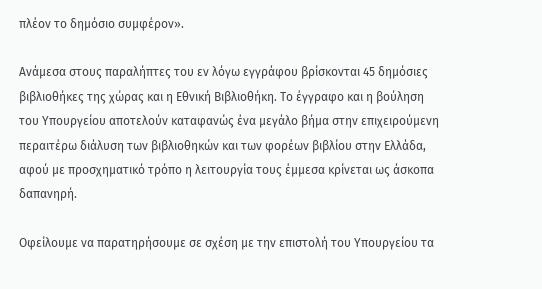πλέον το δημόσιο συμφέρον».

Ανάμεσα στους παραλήπτες του εν λόγω εγγράφου βρίσκονται 45 δημόσιες βιβλιοθήκες της χώρας και η Εθνική Βιβλιοθήκη. Το έγγραφο και η βούληση του Υπουργείου αποτελούν καταφανώς ένα μεγάλο βήμα στην επιχειρούμενη περαιτέρω διάλυση των βιβλιοθηκών και των φορέων βιβλίου στην Ελλάδα, αφού με προσχηματικό τρόπο η λειτουργία τους έμμεσα κρίνεται ως άσκοπα δαπανηρή.

Οφείλουμε να παρατηρήσουμε σε σχέση με την επιστολή του Υπουργείου τα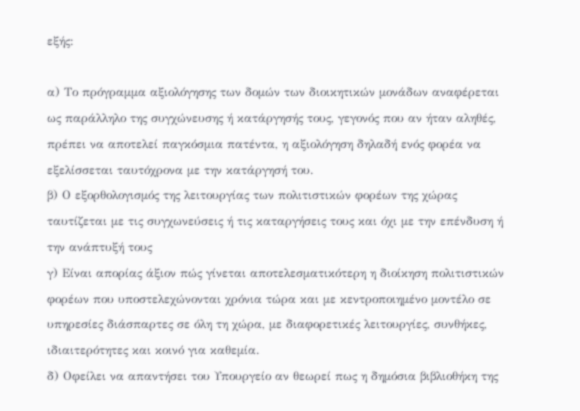εξής:

α) Το πρόγραμμα αξιολόγησης των δομών των διοικητικών μονάδων αναφέρεται ως παράλληλο της συγχώνευσης ή κατάργησής τους, γεγονός που αν ήταν αληθές, πρέπει να αποτελεί παγκόσμια πατέντα, η αξιολόγηση δηλαδή ενός φορέα να εξελίσσεται ταυτόχρονα με την κατάργησή του.
β) Ο εξορθολογισμός της λειτουργίας των πολιτιστικών φορέων της χώρας ταυτίζεται με τις συγχωνεύσεις ή τις καταργήσεις τους και όχι με την επένδυση ή την ανάπτυξή τους
γ) Είναι απορίας άξιον πώς γίνεται αποτελεσματικότερη η διοίκηση πολιτιστικών φορέων που υποστελεχώνονται χρόνια τώρα και με κεντροποιημένο μοντέλο σε υπηρεσίες διάσπαρτες σε όλη τη χώρα, με διαφορετικές λειτουργίες, συνθήκες, ιδιαιτερότητες και κοινό για καθεμία.
δ) Οφείλει να απαντήσει του Υπουργείο αν θεωρεί πως η δημόσια βιβλιοθήκη της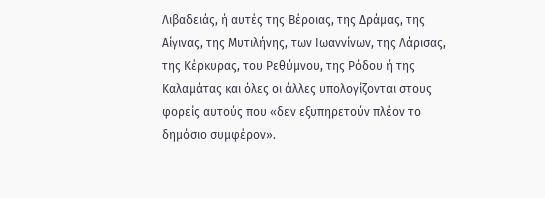Λιβαδειάς, ή αυτές της Βέροιας, της Δράμας, της Αίγινας, της Μυτιλήνης, των Ιωαννίνων, της Λάρισας, της Κέρκυρας, του Ρεθύμνου, της Ρόδου ή της Καλαμάτας και όλες οι άλλες υπολογίζονται στους φορείς αυτούς που «δεν εξυπηρετούν πλέον το δημόσιο συμφέρον».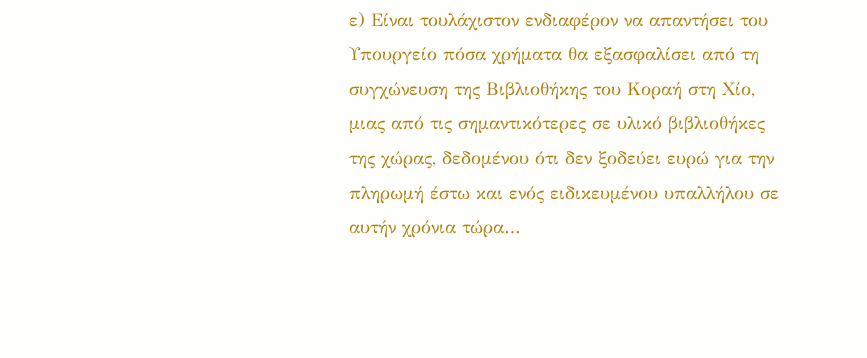ε) Είναι τουλάχιστον ενδιαφέρον να απαντήσει του Υπουργείο πόσα χρήματα θα εξασφαλίσει από τη συγχώνευση της Βιβλιοθήκης του Κοραή στη Χίο, μιας από τις σημαντικότερες σε υλικό βιβλιοθήκες της χώρας, δεδομένου ότι δεν ξοδεύει ευρώ για την πληρωμή έστω και ενός ειδικευμένου υπαλλήλου σε αυτήν χρόνια τώρα…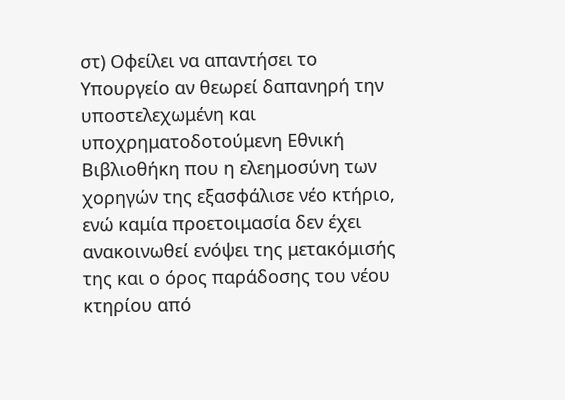στ) Οφείλει να απαντήσει το Υπουργείο αν θεωρεί δαπανηρή την υποστελεχωμένη και υποχρηματοδοτούμενη Εθνική Βιβλιοθήκη που η ελεημοσύνη των χορηγών της εξασφάλισε νέο κτήριο, ενώ καμία προετοιμασία δεν έχει ανακοινωθεί ενόψει της μετακόμισής της και ο όρος παράδοσης του νέου κτηρίου από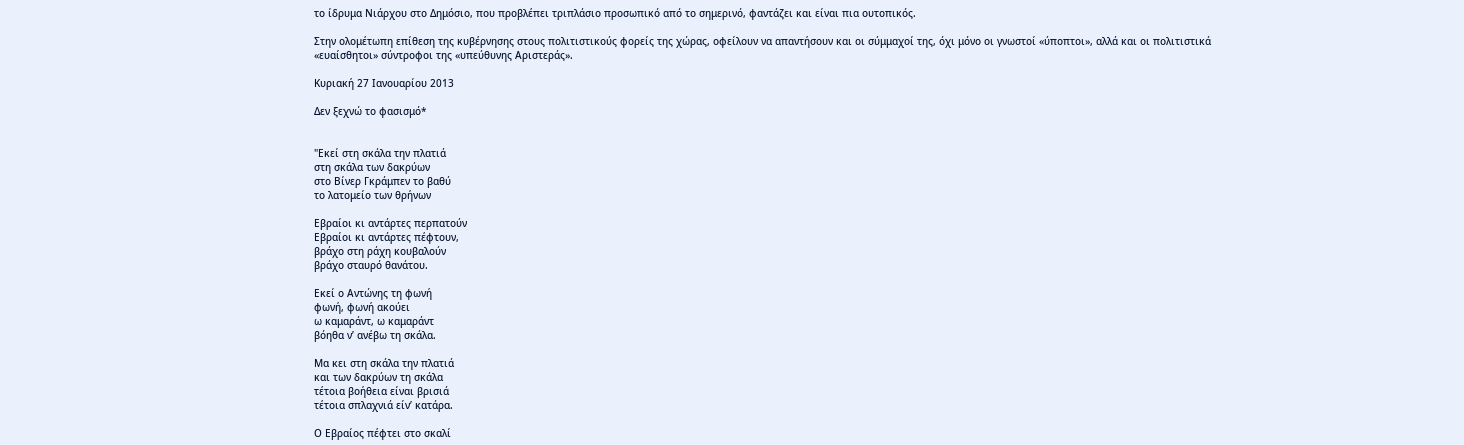το ίδρυμα Νιάρχου στο Δημόσιο, που προβλέπει τριπλάσιο προσωπικό από το σημερινό, φαντάζει και είναι πια ουτοπικός.

Στην ολομέτωπη επίθεση της κυβέρνησης στους πολιτιστικούς φορείς της χώρας, οφείλουν να απαντήσουν και οι σύμμαχοί της, όχι μόνο οι γνωστοί «ύποπτοι», αλλά και οι πολιτιστικά «ευαίσθητοι» σύντροφοι της «υπεύθυνης Αριστεράς».

Κυριακή 27 Ιανουαρίου 2013

Δεν ξεχνώ το φασισμό*


"Εκεί στη σκάλα την πλατιά
στη σκάλα των δακρύων
στο Βίνερ Γκράμπεν το βαθύ
το λατομείο των θρήνων

Εβραίοι κι αντάρτες περπατούν
Εβραίοι κι αντάρτες πέφτουν,
βράχο στη ράχη κουβαλούν
βράχο σταυρό θανάτου.

Εκεί ο Αντώνης τη φωνή
φωνή, φωνή ακούει
ω καμαράντ, ω καμαράντ
βόηθα ν’ ανέβω τη σκάλα.

Μα κει στη σκάλα την πλατιά
και των δακρύων τη σκάλα
τέτοια βοήθεια είναι βρισιά
τέτοια σπλαχνιά είν’ κατάρα.

Ο Εβραίος πέφτει στο σκαλί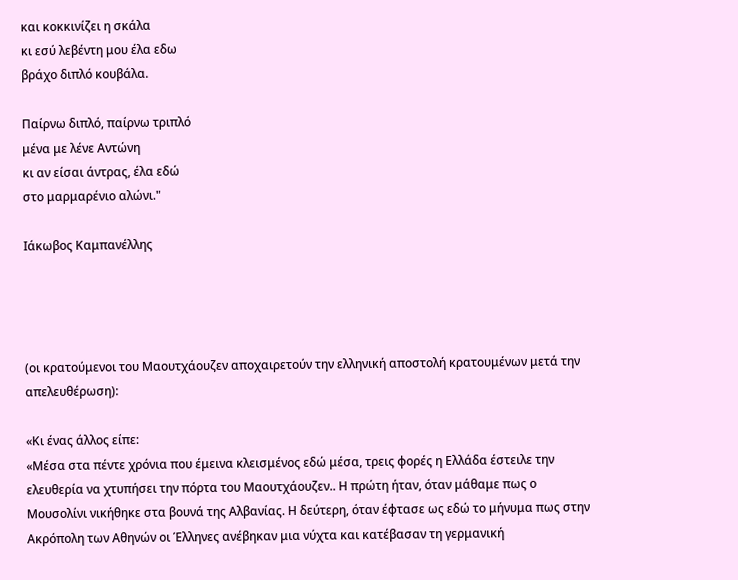και κοκκινίζει η σκάλα
κι εσύ λεβέντη μου έλα εδω
βράχο διπλό κουβάλα.

Παίρνω διπλό, παίρνω τριπλό
μένα με λένε Αντώνη
κι αν είσαι άντρας, έλα εδώ
στο μαρμαρένιο αλώνι."

Ιάκωβος Καμπανέλλης




(οι κρατούμενοι του Μαουτχάουζεν αποχαιρετούν την ελληνική αποστολή κρατουμένων μετά την απελευθέρωση):

«Κι ένας άλλος είπε:
«Μέσα στα πέντε χρόνια που έμεινα κλεισμένος εδώ μέσα, τρεις φορές η Ελλάδα έστειλε την ελευθερία να χτυπήσει την πόρτα του Μαουτχάουζεν.. Η πρώτη ήταν, όταν μάθαμε πως ο Μουσολίνι νικήθηκε στα βουνά της Αλβανίας. Η δεύτερη, όταν έφτασε ως εδώ το μήνυμα πως στην Ακρόπολη των Αθηνών οι Έλληνες ανέβηκαν μια νύχτα και κατέβασαν τη γερμανική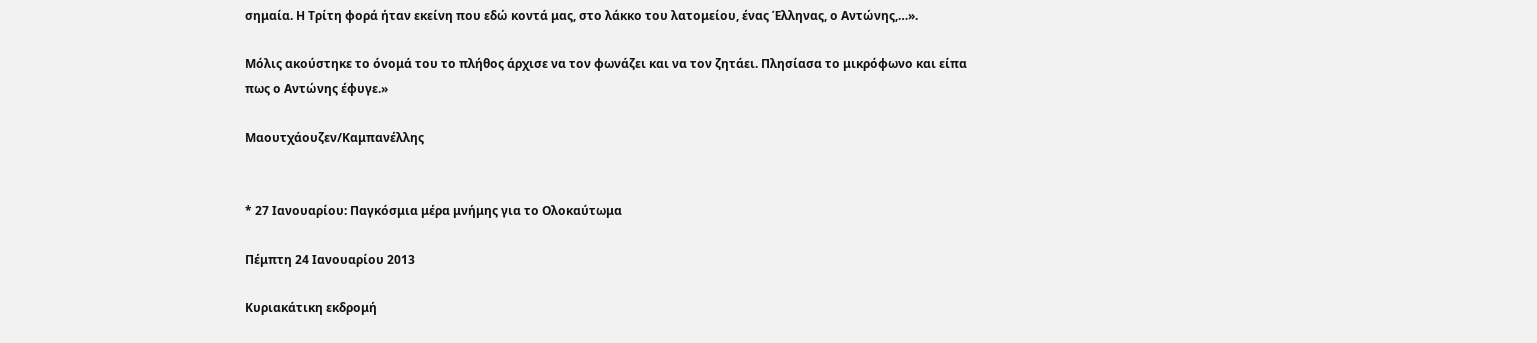σημαία. Η Τρίτη φορά ήταν εκείνη που εδώ κοντά μας, στο λάκκο του λατομείου, ένας Έλληνας, ο Αντώνης,…».

Μόλις ακούστηκε το όνομά του το πλήθος άρχισε να τον φωνάζει και να τον ζητάει. Πλησίασα το μικρόφωνο και είπα πως ο Αντώνης έφυγε.»

Μαουτχάουζεν/Καμπανέλλης


* 27 Ιανουαρίου: Παγκόσμια μέρα μνήμης για το Ολοκαύτωμα

Πέμπτη 24 Ιανουαρίου 2013

Κυριακάτικη εκδρομή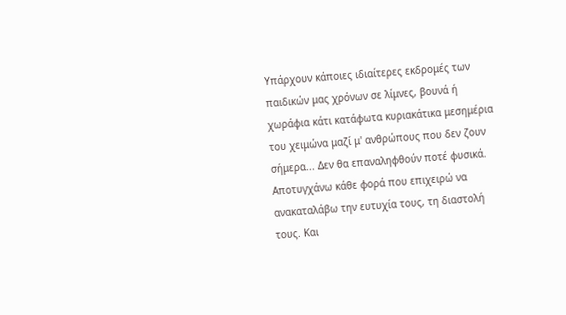Υπάρχουν κάποιες ιδιαίτερες εκδρομές των παιδικών μας χρόνων σε λίμνες, βουνά ή χωράφια κάτι κατάφωτα κυριακάτικα μεσημέρια του χειμώνα μαζί μ' ανθρώπους που δεν ζουν σήμερα... Δεν θα επαναληφθούν ποτέ φυσικά. Αποτυγχάνω κάθε φορά που επιχειρώ να ανακαταλάβω την ευτυχία τους, τη διαστολή τους. Και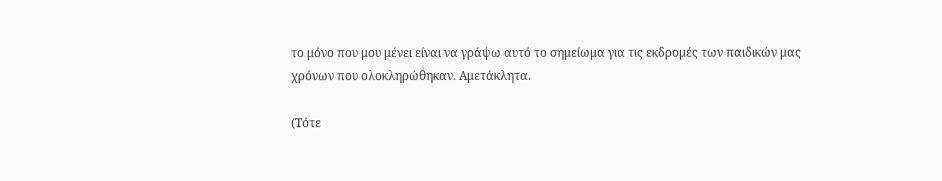το μόνο που μου μένει είναι να γράψω αυτό το σημείωμα για τις εκδρομές των παιδικών μας χρόνων που ολοκληρώθηκαν. Αμετάκλητα.

(Τότε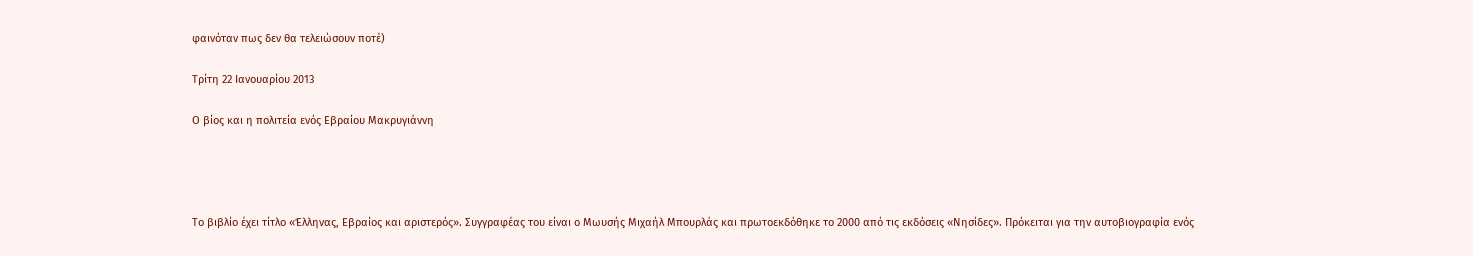φαινόταν πως δεν θα τελειώσουν ποτέ)

Τρίτη 22 Ιανουαρίου 2013

Ο βίος και η πολιτεία ενός Εβραίου Μακρυγιάννη




Το βιβλίο έχει τίτλο «Έλληνας, Εβραίος και αριστερός». Συγγραφέας του είναι ο Μωυσής Μιχαήλ Μπουρλάς και πρωτοεκδόθηκε το 2000 από τις εκδόσεις «Νησίδες». Πρόκειται για την αυτοβιογραφία ενός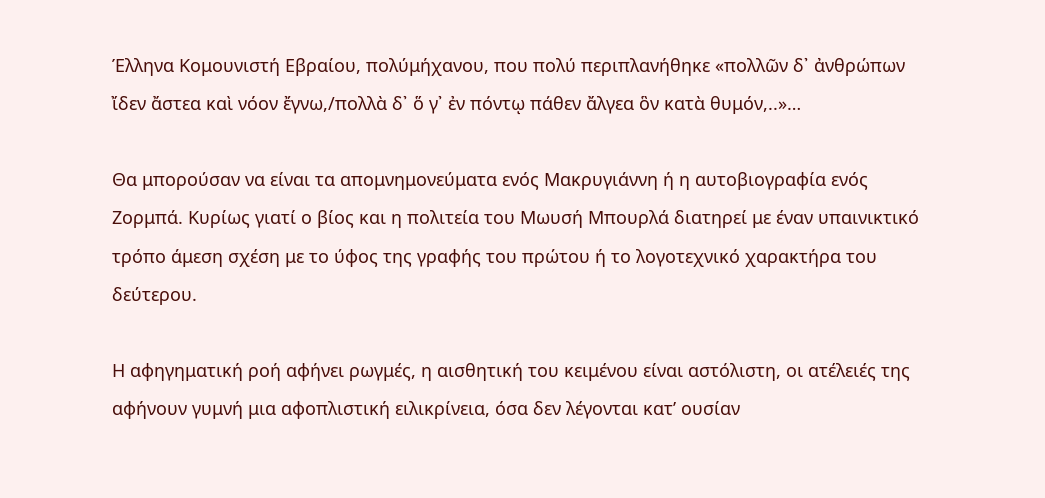Έλληνα Κομουνιστή Εβραίου, πολύμήχανου, που πολύ περιπλανήθηκε «πολλῶν δ᾿ ἀνθρώπων ἴδεν ἄστεα καὶ νόον ἔγνω,/πολλὰ δ᾿ ὅ γ᾿ ἐν πόντῳ πάθεν ἄλγεα ὃν κατὰ θυμόν,..»…

Θα μπορούσαν να είναι τα απομνημονεύματα ενός Μακρυγιάννη ή η αυτοβιογραφία ενός Ζορμπά. Κυρίως γιατί ο βίος και η πολιτεία του Μωυσή Μπουρλά διατηρεί με έναν υπαινικτικό τρόπο άμεση σχέση με το ύφος της γραφής του πρώτου ή το λογοτεχνικό χαρακτήρα του δεύτερου.

Η αφηγηματική ροή αφήνει ρωγμές, η αισθητική του κειμένου είναι αστόλιστη, οι ατέλειές της αφήνουν γυμνή μια αφοπλιστική ειλικρίνεια, όσα δεν λέγονται κατ’ ουσίαν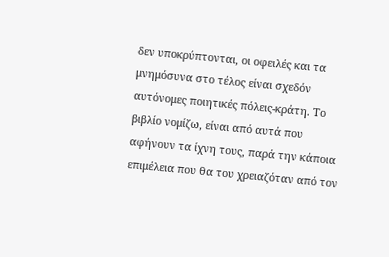δεν υποκρύπτονται, οι οφειλές και τα μνημόσυνα στο τέλος είναι σχεδόν αυτόνομες ποιητικές πόλεις-κράτη. Το βιβλίο νομίζω, είναι από αυτά που αφήνουν τα ίχνη τους, παρά την κάποια επιμέλεια που θα του χρειαζόταν από τον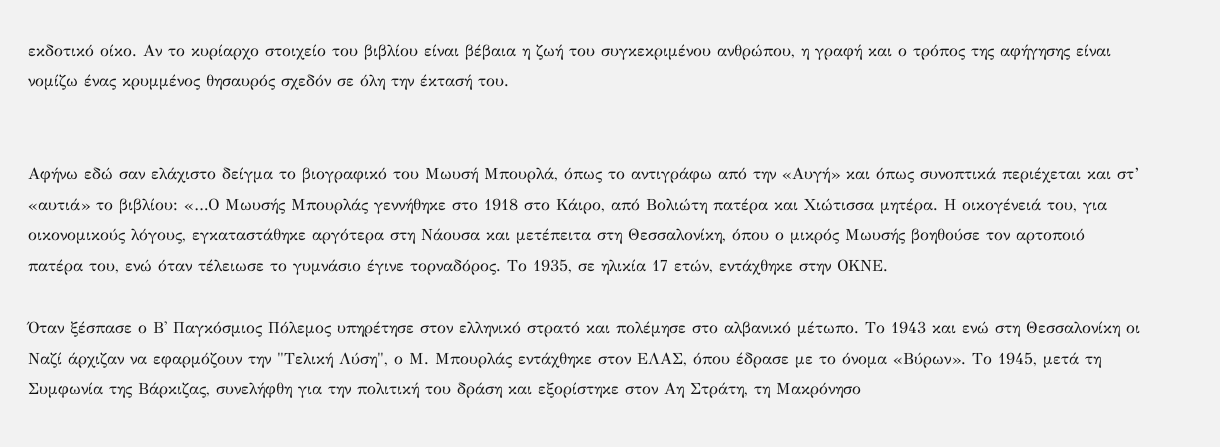εκδοτικό οίκο. Αν το κυρίαρχο στοιχείο του βιβλίου είναι βέβαια η ζωή του συγκεκριμένου ανθρώπου, η γραφή και ο τρόπος της αφήγησης είναι νομίζω ένας κρυμμένος θησαυρός σχεδόν σε όλη την έκτασή του.


Αφήνω εδώ σαν ελάχιστο δείγμα το βιογραφικό του Μωυσή Μπουρλά, όπως το αντιγράφω από την «Αυγή» και όπως συνοπτικά περιέχεται και στ’ «αυτιά» το βιβλίου: «…Ο Μωυσής Μπουρλάς γεννήθηκε στο 1918 στο Κάιρο, από Βολιώτη πατέρα και Χιώτισσα μητέρα. Η οικογένειά του, για οικονομικούς λόγους, εγκαταστάθηκε αργότερα στη Νάουσα και μετέπειτα στη Θεσσαλονίκη, όπου ο μικρός Μωυσής βοηθούσε τον αρτοποιό πατέρα του, ενώ όταν τέλειωσε το γυμνάσιο έγινε τορναδόρος. Το 1935, σε ηλικία 17 ετών, εντάχθηκε στην ΟΚΝΕ.

Όταν ξέσπασε ο Β' Παγκόσμιος Πόλεμος υπηρέτησε στον ελληνικό στρατό και πολέμησε στο αλβανικό μέτωπο. Το 1943 και ενώ στη Θεσσαλονίκη οι Ναζί άρχιζαν να εφαρμόζουν την "Τελική Λύση", ο Μ. Μπουρλάς εντάχθηκε στον ΕΛΑΣ, όπου έδρασε με το όνομα «Βύρων». Το 1945, μετά τη Συμφωνία της Βάρκιζας, συνελήφθη για την πολιτική του δράση και εξορίστηκε στον Αη Στράτη, τη Μακρόνησο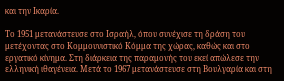και την Ικαρία.

Το 1951 μετανάστευσε στο Ισραήλ, όπου συνέχισε τη δράση του μετέχοντας στο Κομμουνιστικό Κόμμα της χώρας, καθώς και στο εργατικό κίνημα. Στη διάρκεια της παραμονής του εκεί απώλεσε την ελληνική ιθαγένεια. Μετά το 1967 μετανάστευσε στη Βουλγαρία και στη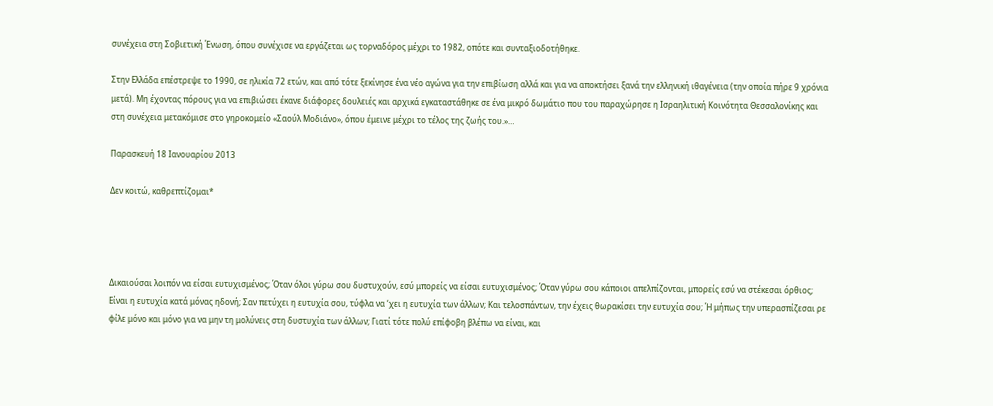συνέχεια στη Σοβιετική Ένωση, όπου συνέχισε να εργάζεται ως τορναδόρος μέχρι το 1982, oπότε και συνταξιοδοτήθηκε.

Στην Ελλάδα επέστρεψε το 1990, σε ηλικία 72 ετών, και από τότε ξεκίνησε ένα νέο αγώνα για την επιβίωση αλλά και για να αποκτήσει ξανά την ελληνική ιθαγένεια (την οποία πήρε 9 χρόνια μετά). Μη έχοντας πόρους για να επιβιώσει έκανε διάφορες δουλειές και αρχικά εγκαταστάθηκε σε ένα μικρό δωμάτιο που του παραχώρησε η Ισραηλιτική Κοινότητα Θεσσαλονίκης και στη συνέχεια μετακόμισε στο γηροκομείο «Σαούλ Μοδιάνο», όπου έμεινε μέχρι το τέλος της ζωής του.»…

Παρασκευή 18 Ιανουαρίου 2013

Δεν κοιτώ, καθρεπτίζομαι*




Δικαιούσαι λοιπόν να είσαι ευτυχισμένος; Όταν όλοι γύρω σου δυστυχούν, εσύ μπορείς να είσαι ευτυχισμένος; Όταν γύρω σου κάποιοι απελπίζονται, μπορείς εσύ να στέκεσαι όρθιος; Είναι η ευτυχία κατά μόνας ηδονή; Σαν πετύχει η ευτυχία σου, τύφλα να ‘χει η ευτυχία των άλλων; Και τελοσπάντων, την έχεις θωρακίσει την ευτυχία σου; Ή μήπως την υπερασπίζεσαι ρε φίλε μόνο και μόνο για να μην τη μολύνεις στη δυστυχία των άλλων; Γιατί τότε πολύ επίφοβη βλέπω να είναι, και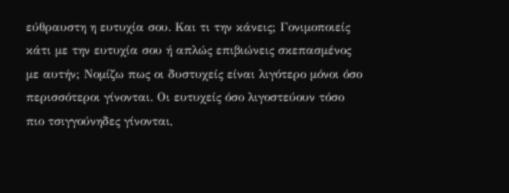εύθραυστη η ευτυχία σου. Και τι την κάνεις; Γονιμοποιείς κάτι με την ευτυχία σου ή απλώς επιβιώνεις σκεπασμένος με αυτήν; Νομίζω πως οι δυστυχείς είναι λιγότερο μόνοι όσο περισσότεροι γίνονται. Οι ευτυχείς όσο λιγοστεύουν τόσο πιο τσιγγούνηδες γίνονται,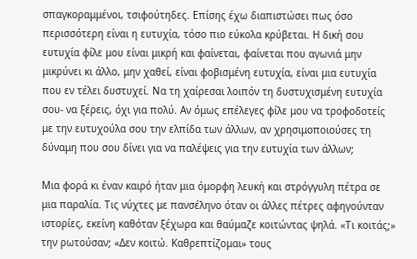σπαγκοραμμένοι, τσιφούτηδες. Επίσης έχω διαπιστώσει πως όσο περισσότερη είναι η ευτυχία, τόσο πιο εύκολα κρύβεται. Η δική σου ευτυχία φίλε μου είναι μικρή και φαίνεται, φαίνεται που αγωνιά μην μικρύνει κι άλλο, μην χαθεί, είναι φοβισμένη ευτυχία, είναι μια ευτυχία που εν τέλει δυστυχεί. Να τη χαίρεσαι λοιπόν τη δυστυχισμένη ευτυχία σου- να ξέρεις, όχι για πολύ. Αν όμως επέλεγες φίλε μου να τροφοδοτείς με την ευτυχούλα σου την ελπίδα των άλλων, αν χρησιμοποιούσες τη δύναμη που σου δίνει για να παλέψεις για την ευτυχία των άλλων;

Μια φορά κι έναν καιρό ήταν μια όμορφη λευκή και στρόγγυλη πέτρα σε μια παραλία. Τις νύχτες με πανσέληνο όταν οι άλλες πέτρες αφηγούνταν ιστορίες, εκείνη καθόταν ξέχωρα και θαύμαζε κοιτώντας ψηλά. «Τι κοιτάς;» την ρωτούσαν; «Δεν κοιτώ. Καθρεπτίζομαι» τους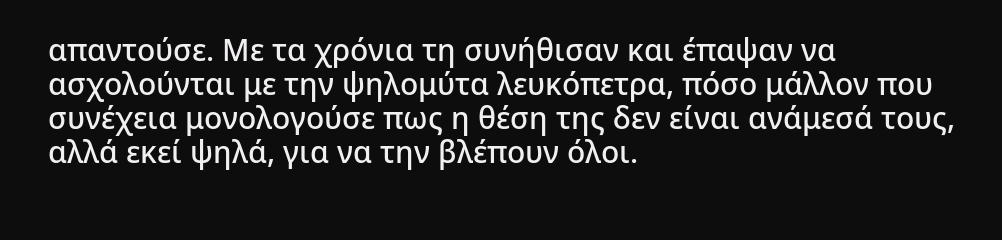απαντούσε. Με τα χρόνια τη συνήθισαν και έπαψαν να ασχολούνται με την ψηλομύτα λευκόπετρα, πόσο μάλλον που συνέχεια μονολογούσε πως η θέση της δεν είναι ανάμεσά τους, αλλά εκεί ψηλά, για να την βλέπουν όλοι.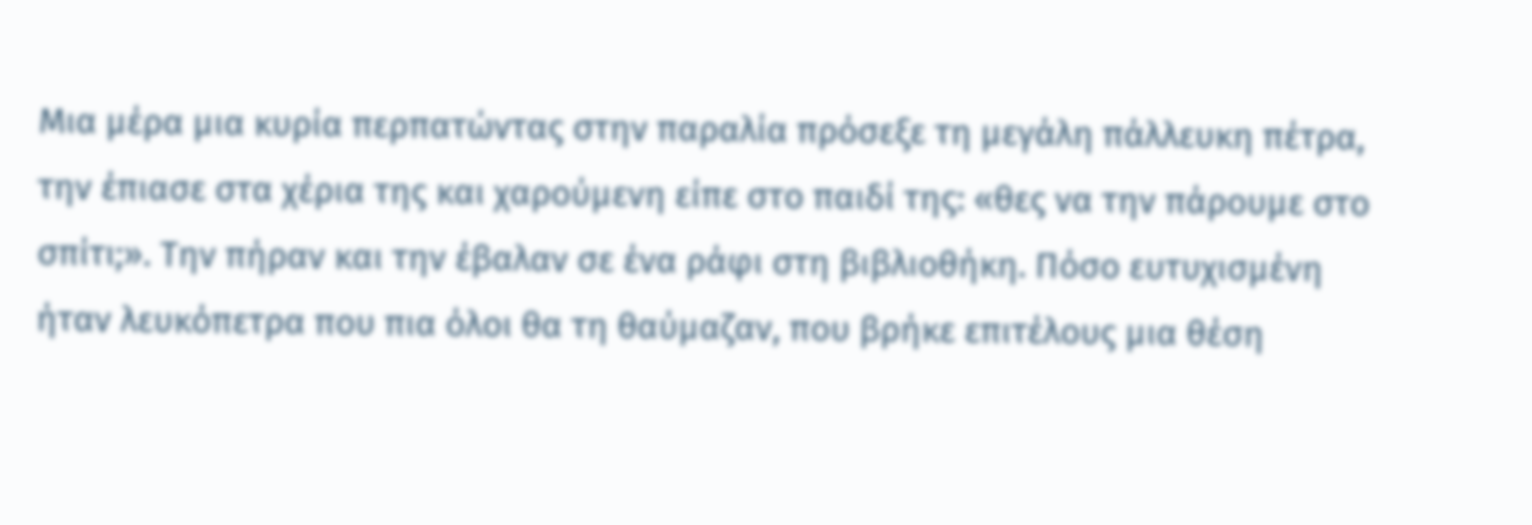Μια μέρα μια κυρία περπατώντας στην παραλία πρόσεξε τη μεγάλη πάλλευκη πέτρα, την έπιασε στα χέρια της και χαρούμενη είπε στο παιδί της: «θες να την πάρουμε στο σπίτι;». Την πήραν και την έβαλαν σε ένα ράφι στη βιβλιοθήκη. Πόσο ευτυχισμένη ήταν λευκόπετρα που πια όλοι θα τη θαύμαζαν, που βρήκε επιτέλους μια θέση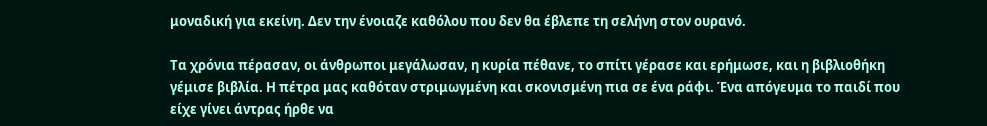μοναδική για εκείνη. Δεν την ένοιαζε καθόλου που δεν θα έβλεπε τη σελήνη στον ουρανό.

Τα χρόνια πέρασαν, οι άνθρωποι μεγάλωσαν, η κυρία πέθανε, το σπίτι γέρασε και ερήμωσε, και η βιβλιοθήκη γέμισε βιβλία. Η πέτρα μας καθόταν στριμωγμένη και σκονισμένη πια σε ένα ράφι. Ένα απόγευμα το παιδί που είχε γίνει άντρας ήρθε να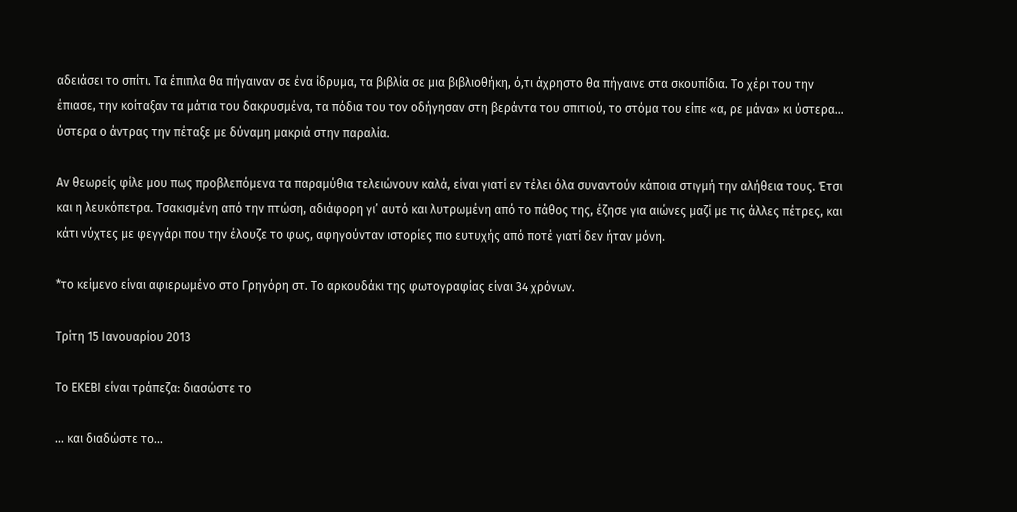αδειάσει το σπίτι. Τα έπιπλα θα πήγαιναν σε ένα ίδρυμα, τα βιβλία σε μια βιβλιοθήκη, ό,τι άχρηστο θα πήγαινε στα σκουπίδια. Το χέρι του την έπιασε, την κοίταξαν τα μάτια του δακρυσμένα, τα πόδια του τον οδήγησαν στη βεράντα του σπιτιού, το στόμα του είπε «α, ρε μάνα» κι ύστερα… ύστερα ο άντρας την πέταξε με δύναμη μακριά στην παραλία.

Αν θεωρείς φίλε μου πως προβλεπόμενα τα παραμύθια τελειώνουν καλά, είναι γιατί εν τέλει όλα συναντούν κάποια στιγμή την αλήθεια τους. Έτσι και η λευκόπετρα. Τσακισμένη από την πτώση, αδιάφορη γι’ αυτό και λυτρωμένη από το πάθος της, έζησε για αιώνες μαζί με τις άλλες πέτρες, και κάτι νύχτες με φεγγάρι που την έλουζε το φως, αφηγούνταν ιστορίες πιο ευτυχής από ποτέ γιατί δεν ήταν μόνη.

*το κείμενο είναι αφιερωμένο στο Γρηγόρη στ. Το αρκουδάκι της φωτογραφίας είναι 34 χρόνων.

Τρίτη 15 Ιανουαρίου 2013

Το ΕΚΕΒΙ είναι τράπεζα: διασώστε το

... και διαδώστε το...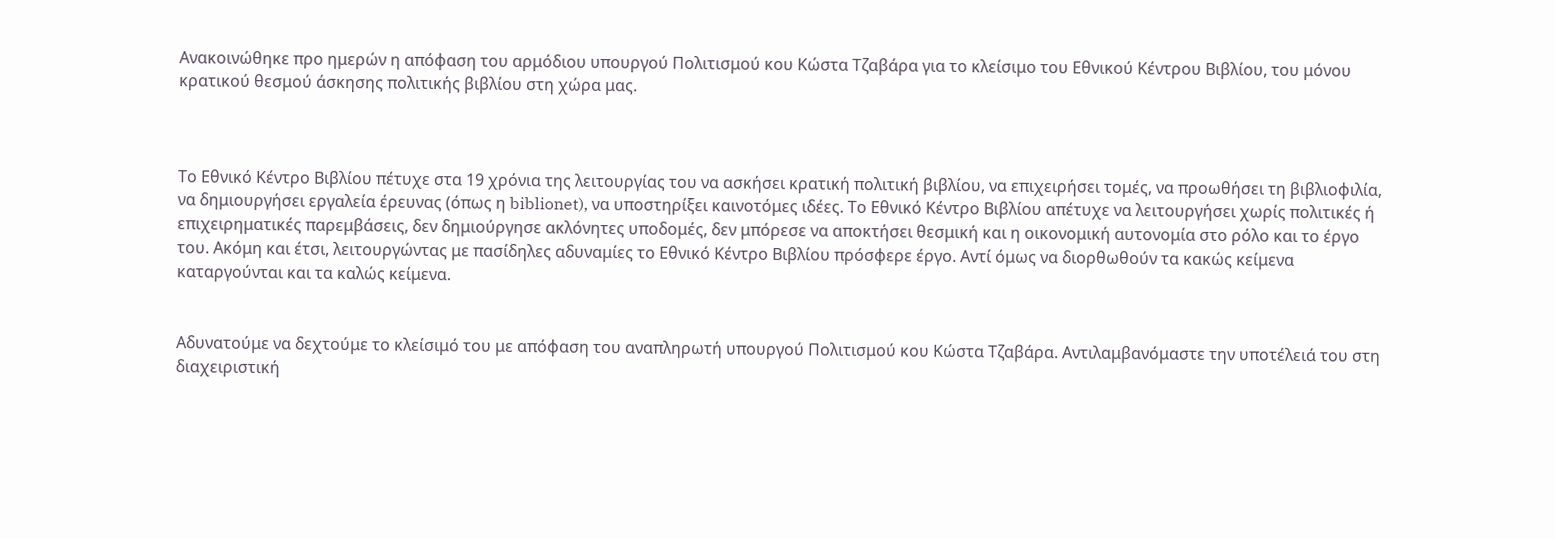Ανακοινώθηκε προ ημερών η απόφαση του αρμόδιου υπουργού Πολιτισμού κου Κώστα Τζαβάρα για το κλείσιμο του Εθνικού Κέντρου Βιβλίου, του μόνου κρατικού θεσμού άσκησης πολιτικής βιβλίου στη χώρα μας.



Το Εθνικό Κέντρο Βιβλίου πέτυχε στα 19 χρόνια της λειτουργίας του να ασκήσει κρατική πολιτική βιβλίου, να επιχειρήσει τομές, να προωθήσει τη βιβλιοφιλία, να δημιουργήσει εργαλεία έρευνας (όπως η biblionet), να υποστηρίξει καινοτόμες ιδέες. Το Εθνικό Κέντρο Βιβλίου απέτυχε να λειτουργήσει χωρίς πολιτικές ή επιχειρηματικές παρεμβάσεις, δεν δημιούργησε ακλόνητες υποδομές, δεν μπόρεσε να αποκτήσει θεσμική και η οικονομική αυτονομία στο ρόλο και το έργο του. Ακόμη και έτσι, λειτουργώντας με πασίδηλες αδυναμίες το Εθνικό Κέντρο Βιβλίου πρόσφερε έργο. Αντί όμως να διορθωθούν τα κακώς κείμενα καταργούνται και τα καλώς κείμενα.


Αδυνατούμε να δεχτούμε το κλείσιμό του με απόφαση του αναπληρωτή υπουργού Πολιτισμού κου Κώστα Τζαβάρα. Αντιλαμβανόμαστε την υποτέλειά του στη διαχειριστική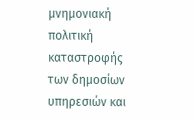μνημονιακή πολιτική καταστροφής των δημοσίων υπηρεσιών και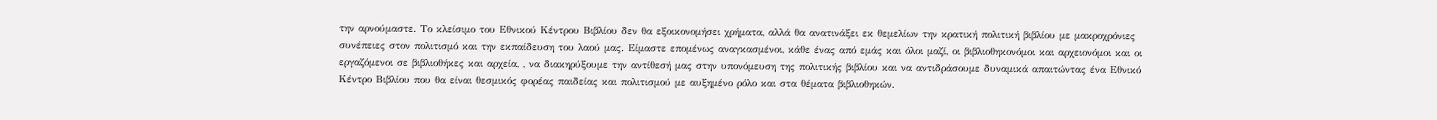την αρνούμαστε. Το κλείσιμο του Εθνικού Κέντρου Βιβλίου δεν θα εξοικονομήσει χρήματα, αλλά θα ανατινάξει εκ θεμελίων την κρατική πολιτική βιβλίου με μακροχρόνιες συνέπειες στον πολιτισμό και την εκπαίδευση του λαού μας. Είμαστε επομένως αναγκασμένοι, κάθε ένας από εμάς και όλοι μαζί, οι βιβλιοθηκονόμοι και αρχειονόμοι και οι εργαζόμενοι σε βιβλιοθήκες και αρχεία, , να διακηρύξουμε την αντίθεσή μας στην υπονόμευση της πολιτικής βιβλίου και να αντιδράσουμε δυναμικά απαιτώντας ένα Εθνικό Κέντρο Βιβλίου που θα είναι θεσμικός φορέας παιδείας και πολιτισμού με αυξημένο ρόλο και στα θέματα βιβλιοθηκών.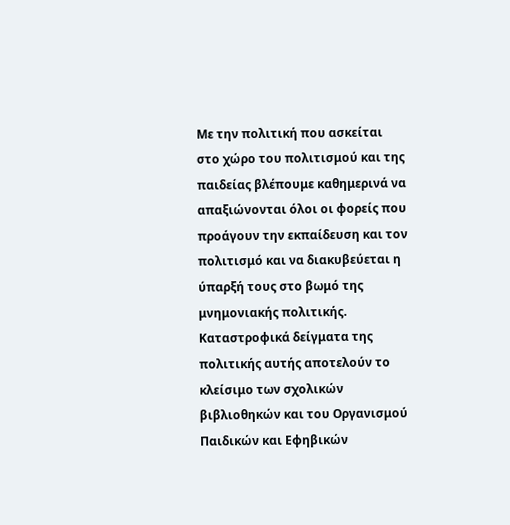Με την πολιτική που ασκείται στο χώρο του πολιτισμού και της παιδείας βλέπουμε καθημερινά να απαξιώνονται όλοι οι φορείς που προάγουν την εκπαίδευση και τον πολιτισμό και να διακυβεύεται η ύπαρξή τους στο βωμό της μνημονιακής πολιτικής. Καταστροφικά δείγματα της πολιτικής αυτής αποτελούν το κλείσιμο των σχολικών βιβλιοθηκών και του Οργανισμού Παιδικών και Εφηβικών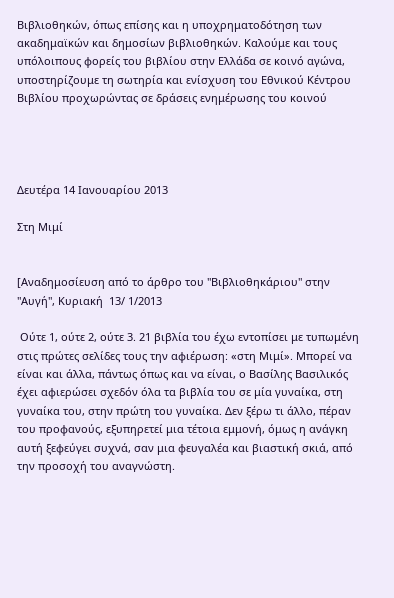Βιβλιοθηκών, όπως επίσης και η υποχρηματοδότηση των ακαδημαϊκών και δημοσίων βιβλιοθηκών. Καλούμε και τους υπόλοιπους φορείς του βιβλίου στην Ελλάδα σε κοινό αγώνα, υποστηρίζουμε τη σωτηρία και ενίσχυση του Εθνικού Κέντρου Βιβλίου προχωρώντας σε δράσεις ενημέρωσης του κοινού




Δευτέρα 14 Ιανουαρίου 2013

Στη Μιμί


[Αναδημοσίευση από το άρθρο του "Βιβλιοθηκάριου" στην "Αυγή", Κυριακή  13/ 1/2013

 Ούτε 1, ούτε 2, ούτε 3. 21 βιβλία του έχω εντοπίσει με τυπωμένη στις πρώτες σελίδες τους την αφιέρωση: «στη Μιμί». Μπορεί να είναι και άλλα, πάντως όπως και να είναι, ο Βασίλης Βασιλικός έχει αφιερώσει σχεδόν όλα τα βιβλία του σε μία γυναίκα, στη γυναίκα του, στην πρώτη του γυναίκα. Δεν ξέρω τι άλλο, πέραν του προφανούς, εξυπηρετεί μια τέτοια εμμονή, όμως η ανάγκη αυτή ξεφεύγει συχνά, σαν μια φευγαλέα και βιαστική σκιά, από την προσοχή του αναγνώστη.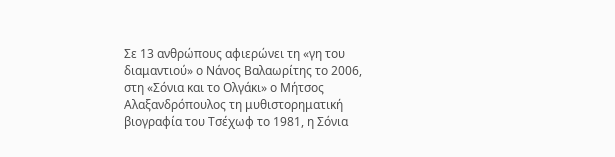Σε 13 ανθρώπους αφιερώνει τη «γη του διαμαντιού» ο Νάνος Βαλαωρίτης το 2006,  στη «Σόνια και το Ολγάκι» ο Μήτσος Αλαξανδρόπουλος τη μυθιστορηματική βιογραφία του Τσέχωφ το 1981, η Σόνια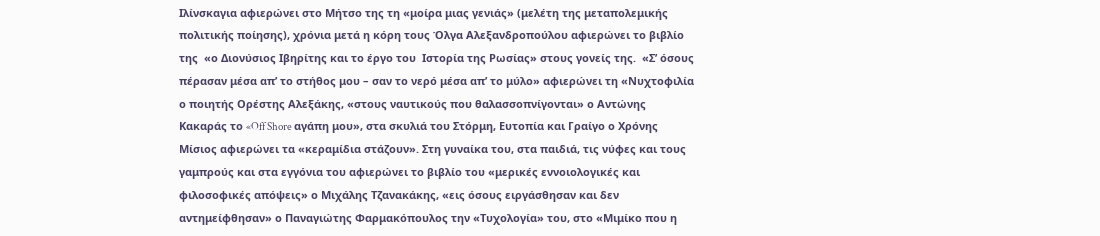Ιλίνσκαγια αφιερώνει στο Μήτσο της τη «μοίρα μιας γενιάς» (μελέτη της μεταπολεμικής πολιτικής ποίησης), χρόνια μετά η κόρη τους Όλγα Αλεξανδροπούλου αφιερώνει το βιβλίο της  «ο Διονύσιος Ιβηρίτης και το έργο του  Ιστορία της Ρωσίας» στους γονείς της.  «Σ’ όσους πέρασαν μέσα απ’ το στήθος μου – σαν το νερό μέσα απ’ το μύλο» αφιερώνει τη «Νυχτοφιλία ο ποιητής Ορέστης Αλεξάκης, «στους ναυτικούς που θαλασσοπνίγονται» ο Αντώνης Κακαράς το «Off Shore αγάπη μου», στα σκυλιά του Στόρμη, Ευτοπία και Γραίγο ο Χρόνης Μίσιος αφιερώνει τα «κεραμίδια στάζουν». Στη γυναίκα του, στα παιδιά, τις νύφες και τους γαμπρούς και στα εγγόνια του αφιερώνει το βιβλίο του «μερικές εννοιολογικές και φιλοσοφικές απόψεις» ο Μιχάλης Τζανακάκης, «εις όσους ειργάσθησαν και δεν αντημείφθησαν» ο Παναγιώτης Φαρμακόπουλος την «Τυχολογία» του, στο «Μιμίκο που η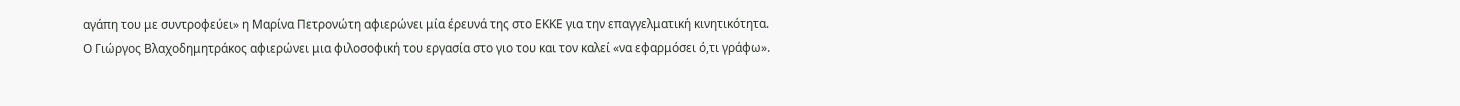αγάπη του με συντροφεύει» η Μαρίνα Πετρονώτη αφιερώνει μία έρευνά της στο ΕΚΚΕ για την επαγγελματική κινητικότητα. Ο Γιώργος Βλαχοδημητράκος αφιερώνει μια φιλοσοφική του εργασία στο γιο του και τον καλεί «να εφαρμόσει ό,τι γράφω».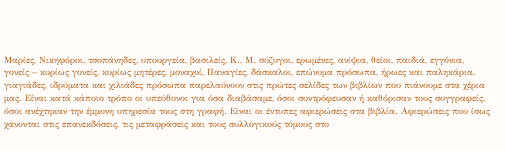Μαρίες, Νικηφόροι, τσοπάνηδες, υπουργεία, βασιλείς, Κ., Μ. σύζυγοι, ερωμένες, ανίψια, θείοι, παιδιά, εγγόνια, γονείς – κυρίως γονείς, κυρίως μητέρες, μοναχοί, Παναγίες, δάσκαλοι, επώνυμα πρόσωπα, ήρωες και παληκάρια, γιαγιάδες, ιδρύματα και χιλιάδες πρόσωπα παρελαύνουν στις πρώτες σελίδες των βιβλίων που πιάνουμε στα χέρια μας. Είναι κατά κάποιο τρόπο οι υπεύθυνοι για όσα διαβάσαμε, όσοι συντρόφευσαν ή καθόρισαν τους συγγραφείς, όσοι ανέχτηκαν την έμμονη υπηρεσία τους στη γραφή. Είναι οι έντυπες αφιερώσεις στα βιβλία. Αφιερώσεις που ίσως χάνονται στις επανεκδόσεις, τις μεταφράσεις και τους συλλογικούς τόμους στο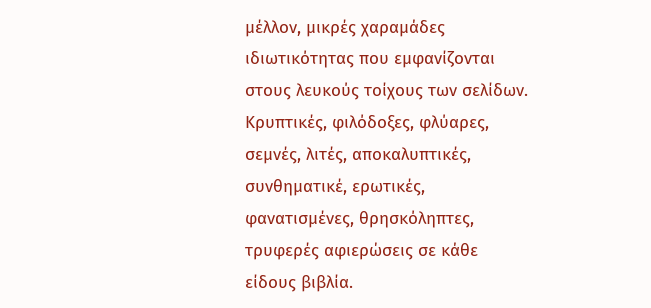μέλλον, μικρές χαραμάδες ιδιωτικότητας που εμφανίζονται στους λευκούς τοίχους των σελίδων. Κρυπτικές, φιλόδοξες, φλύαρες, σεμνές, λιτές, αποκαλυπτικές, συνθηματικέ, ερωτικές, φανατισμένες, θρησκόληπτες, τρυφερές αφιερώσεις σε κάθε είδους βιβλία.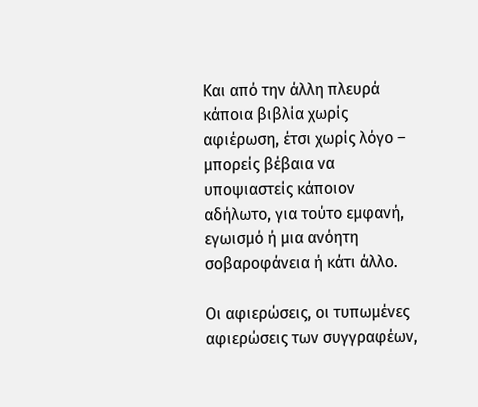Και από την άλλη πλευρά κάποια βιβλία χωρίς αφιέρωση, έτσι χωρίς λόγο – μπορείς βέβαια να υποψιαστείς κάποιον αδήλωτο, για τούτο εμφανή, εγωισμό ή μια ανόητη σοβαροφάνεια ή κάτι άλλο.

Οι αφιερώσεις, οι τυπωμένες αφιερώσεις των συγγραφέων,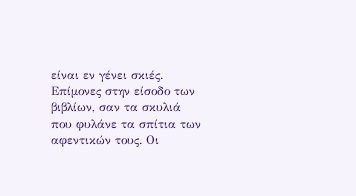είναι εν γένει σκιές. Επίμονες στην είσοδο των βιβλίων, σαν τα σκυλιά που φυλάνε τα σπίτια των αφεντικών τους. Οι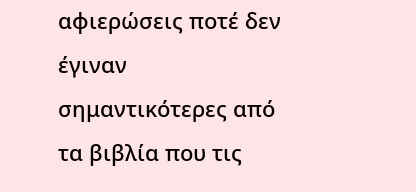αφιερώσεις ποτέ δεν  έγιναν σημαντικότερες από τα βιβλία που τις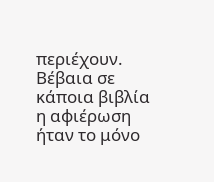περιέχουν. Βέβαια σε κάποια βιβλία η αφιέρωση ήταν το μόνο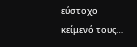εύστοχο κείμενό τους…